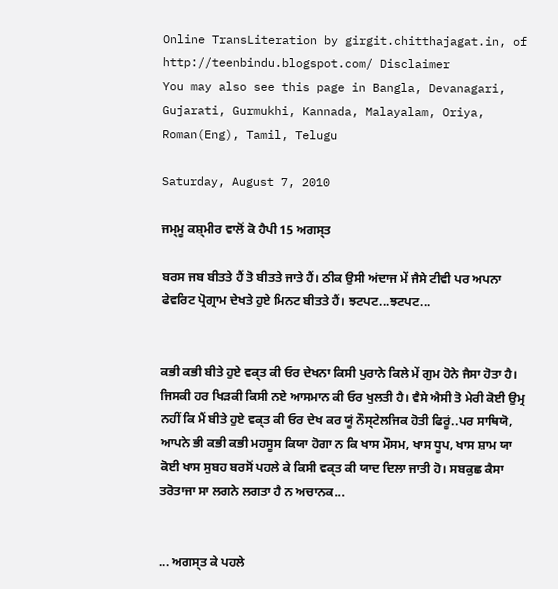Online TransLiteration by girgit.chitthajagat.in, of http://teenbindu.blogspot.com/ Disclaimer
You may also see this page in Bangla, Devanagari, Gujarati, Gurmukhi, Kannada, Malayalam, Oriya, Roman(Eng), Tamil, Telugu

Saturday, August 7, 2010

ਜਮ੍ਮੂ ਕਸ਼੍ਮੀਰ ਵਾਲੋਂ ਕੋ ਹੈਪੀ 15 ਅਗਸ੍ਤ

ਬਰਸ ਜਬ ਬੀਤਤੇ ਹੈਂ ਤੋ ਬੀਤਤੇ ਜਾਤੇ ਹੈਂ। ਠੀਕ ਉਸੀ ਅਂਦਾਜ ਮੇਂ ਜੈਸੇ ਟੀਵੀ ਪਰ ਅਪਨਾ ਫੇਵਰਿਟ ਪ੍ਰੋਗ੍ਰਾਮ ਦੇਖਤੇ ਹੁਏ ਮਿਨਟ ਬੀਤਤੇ ਹੈਂ। ਝਟਪਟ...ਝਟਪਟ...


ਕਭੀ ਕਭੀ ਬੀਤੇ ਹੁਏ ਵਕ੍ਤ ਕੀ ਓਰ ਦੇਖਨਾ ਕਿਸੀ ਪੁਰਾਨੇ ਕਿਲੇ ਮੇਂ ਗੁਮ ਹੋਨੇ ਜੈਸਾ ਹੋਤਾ ਹੈ। ਜਿਸਕੀ ਹਰ ਖਿਡ਼ਕੀ ਕਿਸੀ ਨਏ ਆਸਮਾਨ ਕੀ ਓਰ ਖੁਲਤੀ ਹੈ। ਵੈਸੇ ਐਸੀ ਤੋ ਮੇਰੀ ਕੋਈ ਉਮ੍ਰ ਨਹੀਂ ਕਿ ਮੈਂ ਬੀਤੇ ਹੁਏ ਵਕ੍ਤ ਕੀ ਓਰ ਦੇਖ ਕਰ ਯੂਂ ਨੌਸ੍ਟੇਲਜਿਕ ਹੋਤੀ ਫਿਰੂਂ..ਪਰ ਸਾਥਿਯੋ, ਆਪਨੇ ਭੀ ਕਭੀ ਕਭੀ ਮਹਸੂਸ ਕਿਯਾ ਹੋਗਾ ਨ ਕਿ ਖਾਸ ਮੌਸਮ, ਖਾਸ ਧੂਪ, ਖਾਸ ਸ਼ਾਮ ਯਾ ਕੋਈ ਖਾਸ ਸੁਬਹ ਬਰਸੋਂ ਪਹਲੇ ਕੇ ਕਿਸੀ ਵਕ੍ਤ ਕੀ ਯਾਦ ਦਿਲਾ ਜਾਤੀ ਹੋ। ਸਬਕੁਛ ਕੈਸਾ ਤਰੋਤਾਜਾ ਸਾ ਲਗਨੇ ਲਗਤਾ ਹੈ ਨ ਅਚਾਨਕ...


... ਅਗਸ੍ਤ ਕੇ ਪਹਲੇ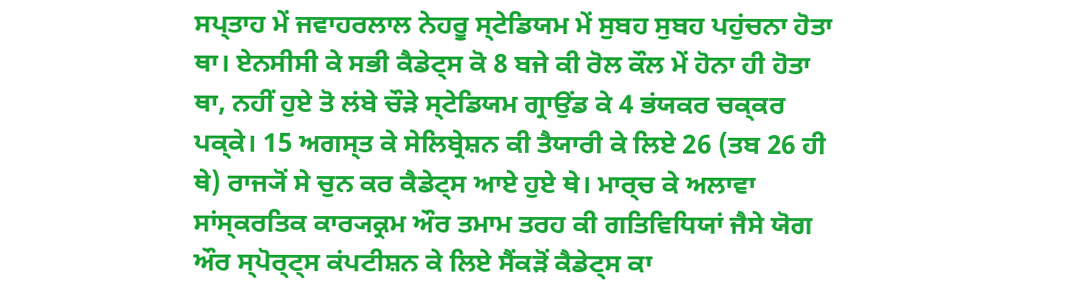ਸਪ੍ਤਾਹ ਮੇਂ ਜਵਾਹਰਲਾਲ ਨੇਹਰੂ ਸ੍ਟੇਡਿਯਮ ਮੇਂ ਸੁਬਹ ਸੁਬਹ ਪਹੁਂਚਨਾ ਹੋਤਾ ਥਾ। ਏਨਸੀਸੀ ਕੇ ਸਭੀ ਕੈਡੇਟ੍ਸ ਕੋ 8 ਬਜੇ ਕੀ ਰੋਲ ਕੌਲ ਮੇਂ ਹੋਨਾ ਹੀ ਹੋਤਾ ਥਾ, ਨਹੀਂ ਹੁਏ ਤੋ ਲਂਬੇ ਚੌਡ਼ੇ ਸ੍ਟੇਡਿਯਮ ਗ੍ਰਾਉਂਡ ਕੇ 4 ਭਂਯਕਰ ਚਕ੍ਕਰ ਪਕ੍ਕੇ। 15 ਅਗਸ੍ਤ ਕੇ ਸੇਲਿਬ੍ਰੇਸ਼ਨ ਕੀ ਤੈਯਾਰੀ ਕੇ ਲਿਏ 26 (ਤਬ 26 ਹੀ ਥੇ) ਰਾਜ੍ਯੋਂ ਸੇ ਚੁਨ ਕਰ ਕੈਡੇਟ੍ਸ ਆਏ ਹੁਏ ਥੇ। ਮਾਰ੍ਚ ਕੇ ਅਲਾਵਾ ਸਾਂਸ੍ਕਰਤਿਕ ਕਾਰ੍ਯਕ੍ਰਮ ਔਰ ਤਮਾਮ ਤਰਹ ਕੀ ਗਤਿਵਿਧਿਯਾਂ ਜੈਸੇ ਯੋਗ ਔਰ ਸ੍ਪੋਰ੍ਟ੍ਸ ਕਂਪਟੀਸ਼ਨ ਕੇ ਲਿਏ ਸੈਂਕਡ਼ੋਂ ਕੈਡੇਟ੍ਸ ਕਾ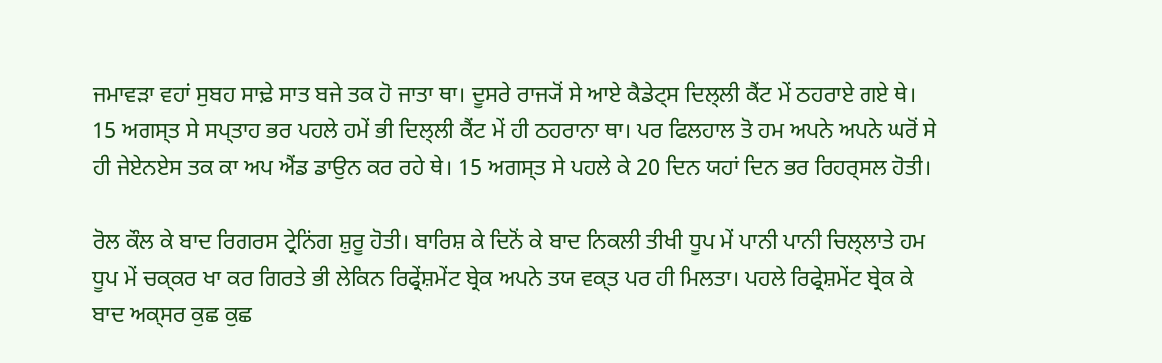ਜਮਾਵਡ਼ਾ ਵਹਾਂ ਸੁਬਹ ਸਾਢ਼ੇ ਸਾਤ ਬਜੇ ਤਕ ਹੋ ਜਾਤਾ ਥਾ। ਦੂਸਰੇ ਰਾਜ੍ਯੋਂ ਸੇ ਆਏ ਕੈਡੇਟ੍ਸ ਦਿਲ੍ਲੀ ਕੈਂਟ ਮੇਂ ਠਹਰਾਏ ਗਏ ਥੇ। 15 ਅਗਸ੍ਤ ਸੇ ਸਪ੍ਤਾਹ ਭਰ ਪਹਲੇ ਹਮੇਂ ਭੀ ਦਿਲ੍ਲੀ ਕੈਂਟ ਮੇਂ ਹੀ ਠਹਰਾਨਾ ਥਾ। ਪਰ ਫਿਲਹਾਲ ਤੋ ਹਮ ਅਪਨੇ ਅਪਨੇ ਘਰੋਂ ਸੇ ਹੀ ਜੇਏਨਏਸ ਤਕ ਕਾ ਅਪ ਐਂਡ ਡਾਉਨ ਕਰ ਰਹੇ ਥੇ। 15 ਅਗਸ੍ਤ ਸੇ ਪਹਲੇ ਕੇ 20 ਦਿਨ ਯਹਾਂ ਦਿਨ ਭਰ ਰਿਹਰ੍ਸਲ ਹੋਤੀ।

ਰੋਲ ਕੌਲ ਕੇ ਬਾਦ ਰਿਗਰਸ ਟ੍ਰੇਨਿਂਗ ਸ਼ੁਰੂ ਹੋਤੀ। ਬਾਰਿਸ਼ ਕੇ ਦਿਨੋਂ ਕੇ ਬਾਦ ਨਿਕਲੀ ਤੀਖੀ ਧੂਪ ਮੇਂ ਪਾਨੀ ਪਾਨੀ ਚਿਲ੍ਲਾਤੇ ਹਮ ਧੂਪ ਮੇਂ ਚਕ੍ਕਰ ਖਾ ਕਰ ਗਿਰਤੇ ਭੀ ਲੇਕਿਨ ਰਿਫ੍ਰੇਂਸ਼ਮੇਂਟ ਬ੍ਰੇਕ ਅਪਨੇ ਤਯ ਵਕ੍ਤ ਪਰ ਹੀ ਮਿਲਤਾ। ਪਹਲੇ ਰਿਫ੍ਰੇਸ਼ਮੇਂਟ ਬ੍ਰੇਕ ਕੇ ਬਾਦ ਅਕ੍ਸਰ ਕੁਛ ਕੁਛ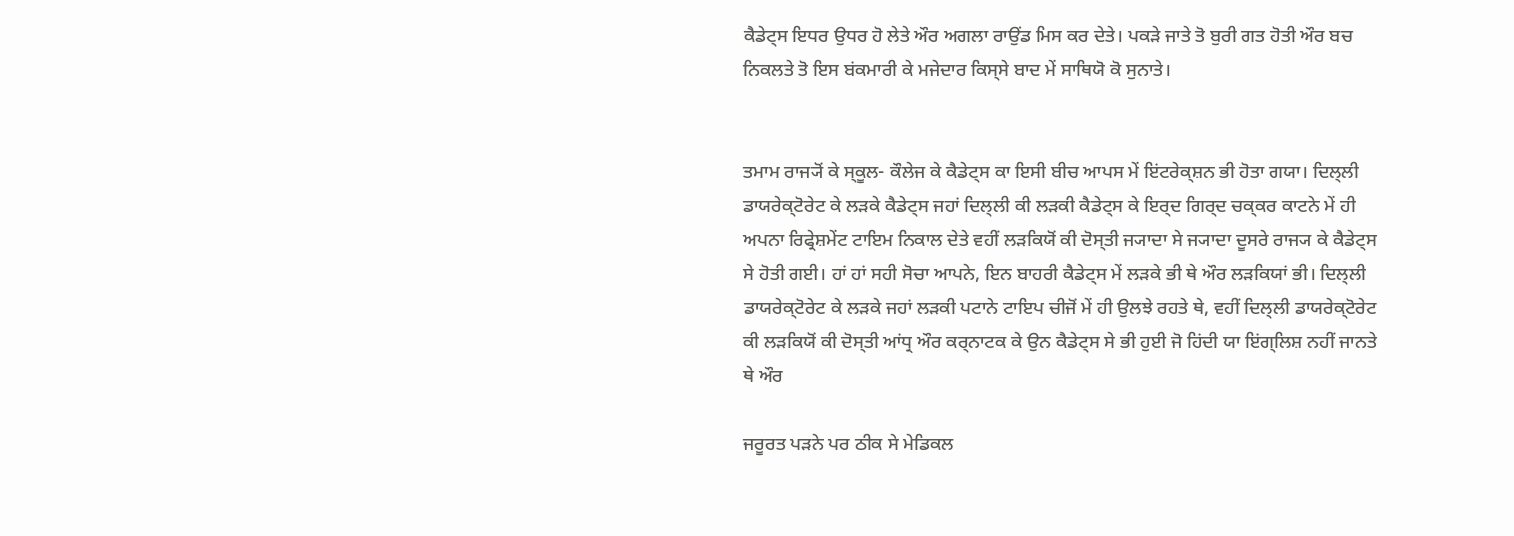ਕੈਡੇਟ੍ਸ ਇਧਰ ਉਧਰ ਹੋ ਲੇਤੇ ਔਰ ਅਗਲਾ ਰਾਉਂਡ ਮਿਸ ਕਰ ਦੇਤੇ। ਪਕਡ਼ੇ ਜਾਤੇ ਤੋ ਬੁਰੀ ਗਤ ਹੋਤੀ ਔਰ ਬਚ ਨਿਕਲਤੇ ਤੋ ਇਸ ਬਂਕਮਾਰੀ ਕੇ ਮਜੇਦਾਰ ਕਿਸ੍ਸੇ ਬਾਦ ਮੇਂ ਸਾਥਿਯੋ ਕੋ ਸੁਨਾਤੇ।


ਤਮਾਮ ਰਾਜ੍ਯੋਂ ਕੇ ਸ੍ਕੂਲ- ਕੌਲੇਜ ਕੇ ਕੈਡੇਟ੍ਸ ਕਾ ਇਸੀ ਬੀਚ ਆਪਸ ਮੇਂ ਇਂਟਰੇਕ੍ਸ਼ਨ ਭੀ ਹੋਤਾ ਗਯਾ। ਦਿਲ੍ਲੀ ਡਾਯਰੇਕ੍ਟੋਰੇਟ ਕੇ ਲਡ਼ਕੇ ਕੈਡੇਟ੍ਸ ਜਹਾਂ ਦਿਲ੍ਲੀ ਕੀ ਲਡ਼ਕੀ ਕੈਡੇਟ੍ਸ ਕੇ ਇਰ੍ਦ ਗਿਰ੍ਦ ਚਕ੍ਕਰ ਕਾਟਨੇ ਮੇਂ ਹੀ ਅਪਨਾ ਰਿਫ੍ਰੇਸ਼ਮੇਂਟ ਟਾਇਮ ਨਿਕਾਲ ਦੇਤੇ ਵਹੀਂ ਲਡ਼ਕਿਯੋਂ ਕੀ ਦੋਸ੍ਤੀ ਜ੍ਯਾਦਾ ਸੇ ਜ੍ਯਾਦਾ ਦੂਸਰੇ ਰਾਜ੍ਯ ਕੇ ਕੈਡੇਟ੍ਸ ਸੇ ਹੋਤੀ ਗਈ। ਹਾਂ ਹਾਂ ਸਹੀ ਸੋਚਾ ਆਪਨੇ, ਇਨ ਬਾਹਰੀ ਕੈਡੇਟ੍ਸ ਮੇਂ ਲਡ਼ਕੇ ਭੀ ਥੇ ਔਰ ਲਡ਼ਕਿਯਾਂ ਭੀ। ਦਿਲ੍ਲੀ ਡਾਯਰੇਕ੍ਟੋਰੇਟ ਕੇ ਲਡ਼ਕੇ ਜਹਾਂ ਲਡ਼ਕੀ ਪਟਾਨੇ ਟਾਇਪ ਚੀਜੋਂ ਮੇਂ ਹੀ ਉਲਝੇ ਰਹਤੇ ਥੇ, ਵਹੀਂ ਦਿਲ੍ਲੀ ਡਾਯਰੇਕ੍ਟੋਰੇਟ ਕੀ ਲਡ਼ਕਿਯੋਂ ਕੀ ਦੋਸ੍ਤੀ ਆਂਧ੍ਰ ਔਰ ਕਰ੍ਨਾਟਕ ਕੇ ਉਨ ਕੈਡੇਟ੍ਸ ਸੇ ਭੀ ਹੁਈ ਜੋ ਹਿਂਦੀ ਯਾ ਇਂਗ੍ਲਿਸ਼ ਨਹੀਂ ਜਾਨਤੇ ਥੇ ਔਰ

ਜਰੂਰਤ ਪਡ਼ਨੇ ਪਰ ਠੀਕ ਸੇ ਮੇਡਿਕਲ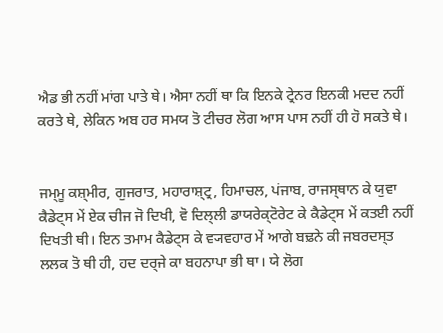ਐਡ ਭੀ ਨਹੀਂ ਮਾਂਗ ਪਾਤੇ ਥੇ। ਐਸਾ ਨਹੀਂ ਥਾ ਕਿ ਇਨਕੇ ਟ੍ਰੇਨਰ ਇਨਕੀ ਮਦਦ ਨਹੀਂ ਕਰਤੇ ਥੇ, ਲੇਕਿਨ ਅਬ ਹਰ ਸਮਯ ਤੋ ਟੀਚਰ ਲੋਗ ਆਸ ਪਾਸ ਨਹੀਂ ਹੀ ਹੋ ਸਕਤੇ ਥੇ।


ਜਮ੍ਮੂ ਕਸ਼੍ਮੀਰ, ਗੁਜਰਾਤ, ਮਹਾਰਾਸ਼੍ਟ੍ਰ, ਹਿਮਾਚਲ, ਪਂਜਾਬ, ਰਾਜਸ੍ਥਾਨ ਕੇ ਯੁਵਾ ਕੈਡੇਟ੍ਸ ਮੇਂ ਏਕ ਚੀਜ ਜੋ ਦਿਖੀ, ਵੋ ਦਿਲ੍ਲੀ ਡਾਯਰੇਕ੍ਟੋਰੇਟ ਕੇ ਕੈਡੇਟ੍ਸ ਮੇਂ ਕਤਈ ਨਹੀਂ ਦਿਖਤੀ ਥੀ। ਇਨ ਤਮਾਮ ਕੈਡੇਟ੍ਸ ਕੇ ਵ੍ਯਵਹਾਰ ਮੇਂ ਆਗੇ ਬਢ਼ਨੇ ਕੀ ਜਬਰਦਸ੍ਤ ਲਲਕ ਤੋ ਥੀ ਹੀ, ਹਦ ਦਰ੍ਜੇ ਕਾ ਬਹਨਾਪਾ ਭੀ ਥਾ। ਯੇ ਲੋਗ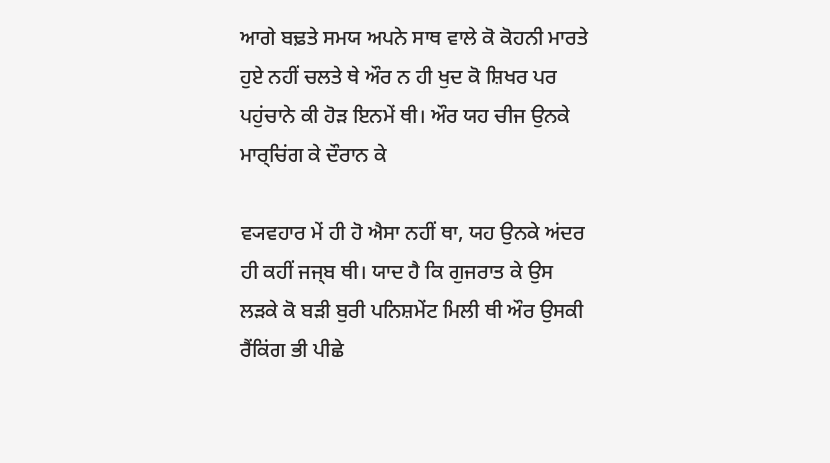ਆਗੇ ਬਢ਼ਤੇ ਸਮਯ ਅਪਨੇ ਸਾਥ ਵਾਲੇ ਕੋ ਕੋਹਨੀ ਮਾਰਤੇ ਹੁਏ ਨਹੀਂ ਚਲਤੇ ਥੇ ਔਰ ਨ ਹੀ ਖੁਦ ਕੋ ਸ਼ਿਖਰ ਪਰ ਪਹੁਂਚਾਨੇ ਕੀ ਹੋਡ਼ ਇਨਮੇਂ ਥੀ। ਔਰ ਯਹ ਚੀਜ ਉਨਕੇ ਮਾਰ੍ਚਿਂਗ ਕੇ ਦੌਰਾਨ ਕੇ

ਵ੍ਯਵਹਾਰ ਮੇਂ ਹੀ ਹੋ ਐਸਾ ਨਹੀਂ ਥਾ, ਯਹ ਉਨਕੇ ਅਂਦਰ ਹੀ ਕਹੀਂ ਜਜ੍ਬ ਥੀ। ਯਾਦ ਹੈ ਕਿ ਗੁਜਰਾਤ ਕੇ ਉਸ ਲਡ਼ਕੇ ਕੋ ਬਡ਼ੀ ਬੁਰੀ ਪਨਿਸ਼ਮੇਂਟ ਮਿਲੀ ਥੀ ਔਰ ਉਸਕੀ ਰੈਂਕਿਂਗ ਭੀ ਪੀਛੇ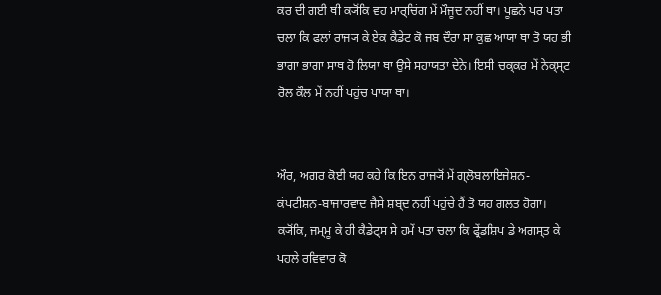ਕਰ ਦੀ ਗਈ ਥੀ ਕ੍ਯੋਂਕਿ ਵਹ ਮਾਰ੍ਚਿਂਗ ਮੇਂ ਮੌਜੂਦ ਨਹੀਂ ਥਾ। ਪੂਛਨੇ ਪਰ ਪਤਾ ਚਲਾ ਕਿ ਫਲਾਂ ਰਾਜ੍ਯ ਕੇ ਏਕ ਕੈਡੇਟ ਕੋ ਜਬ ਦੌਰਾ ਸਾ ਕੁਛ ਆਯਾ ਥਾ ਤੋ ਯਹ ਭੀ ਭਾਗਾ ਭਾਗਾ ਸਾਥ ਹੋ ਲਿਯਾ ਥਾ ਉਸੇ ਸਹਾਯਤਾ ਦੇਨੇ। ਇਸੀ ਚਕ੍ਕਰ ਮੇਂ ਨੇਕ੍ਸ੍ਟ ਰੋਲ ਕੌਲ ਮੇਂ ਨਹੀਂ ਪਹੁਂਚ ਪਾਯਾ ਥਾ।


ਔਰ, ਅਗਰ ਕੋਈ ਯਹ ਕਹੇ ਕਿ ਇਨ ਰਾਜ੍ਯੋਂ ਮੇਂ ਗ੍ਲੋਬਲਾਇਜੇਸ਼ਨ-ਕਂਪਟੀਸ਼ਨ-ਬਾਜਾਰਵਾਦ ਜੈਸੇ ਸ਼ਬ੍ਦ ਨਹੀਂ ਪਹੁਂਚੇ ਹੈਂ ਤੋ ਯਹ ਗਲਤ ਹੋਗਾ। ਕ੍ਯੋਂਕਿ, ਜਮ੍ਮੂ ਕੇ ਹੀ ਕੈਡੇਟ੍ਸ ਸੇ ਹਮੇਂ ਪਤਾ ਚਲਾ ਕਿ ਫ੍ਰੇਂਡਸ਼ਿਪ ਡੇ ਅਗਸ੍ਤ ਕੇ ਪਹਲੇ ਰਵਿਵਾਰ ਕੋ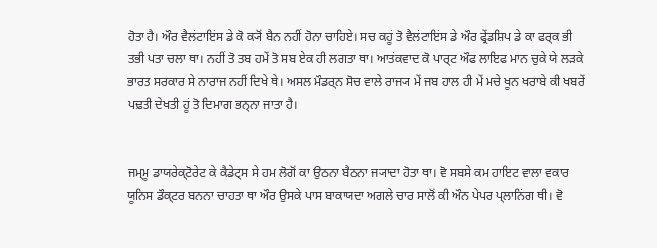ਹੋਤਾ ਹੈ। ਔਰ ਵੈਲਂਟਾਇਂਸ ਡੇ ਕੋ ਕ੍ਯੋਂ ਬੈਨ ਨਹੀਂ ਹੋਨਾ ਚਾਹਿਏ। ਸਚ ਕਹੂਂ ਤੋ ਵੈਲਂਟਾਇਂਸ ਡੇ ਔਰ ਫ੍ਰੇਂਡਸ਼ਿਪ ਡੇ ਕਾ ਫਰ੍ਕ ਭੀ ਤਭੀ ਪਤਾ ਚਲਾ ਥਾ। ਨਹੀਂ ਤੋ ਤਬ ਹਮੇਂ ਤੋ ਸਬ ਏਕ ਹੀ ਲਗਤਾ ਥਾ। ਆਤਂਕਵਾਦ ਕੋ ਪਾਰ੍ਟ ਔਫ ਲਾਇਫ ਮਾਨ ਚੁਕੇ ਯੇ ਲਡ਼ਕੇ ਭਾਰਤ ਸਰਕਾਰ ਸੇ ਨਾਰਾਜ ਨਹੀਂ ਦਿਖੇ ਥੇ। ਅਸਲ ਮੌਡਰ੍ਨ ਸੋਚ ਵਾਲੇ ਰਾਜ੍ਯ ਮੇਂ ਜਬ ਹਾਲ ਹੀ ਮੇਂ ਮਚੇ ਖੂਨ ਖਰਾਬੇ ਕੀ ਖਬਰੇਂ ਪਢ਼ਤੀ ਦੇਖਤੀ ਹੂਂ ਤੋ ਦਿਮਾਗ ਭਨ੍ਨਾ ਜਾਤਾ ਹੈ।


ਜਮ੍ਮੂ ਡਾਯਰੇਕ੍ਟੋਰੇਟ ਕੇ ਕੈਡੇਟ੍ਸ ਸੇ ਹਮ ਲੋਗੋਂ ਕਾ ਉਠਨਾ ਬੈਠਨਾ ਜ੍ਯਾਦਾ ਹੋਤਾ ਥਾ। ਵੋ ਸਬਸੇ ਕਮ ਹਾਇਟ ਵਾਲਾ ਵਕਾਰ ਯੂਨਿਸ ਡੌਕ੍ਟਰ ਬਨਨਾ ਚਾਹਤਾ ਥਾ ਔਰ ਉਸਕੇ ਪਾਸ ਬਾਕਾਯਦਾ ਅਗਲੇ ਚਾਰ ਸਾਲੋਂ ਕੀ ਔਨ ਪੇਪਰ ਪ੍ਲਾਨਿਂਗ ਥੀ। ਵੋ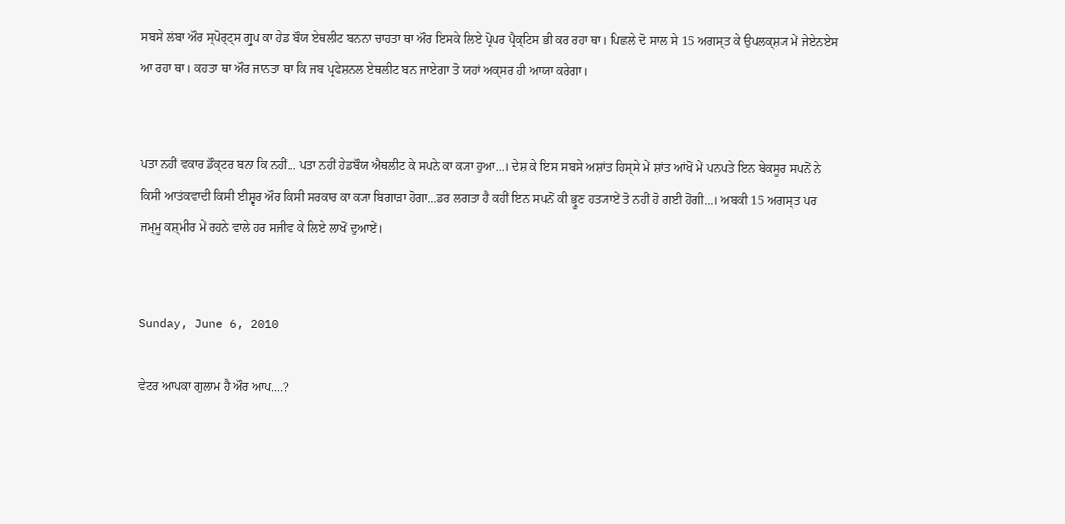ਸਬਸੇ ਲਂਬਾ ਔਰ ਸ੍ਪੋਰ੍ਟ੍ਸ ਗ੍ਰੁਪ ਕਾ ਹੇਡ ਬੌਯ ਏਥਲੀਟ ਬਨਨਾ ਚਾਹਤਾ ਥਾ ਔਰ ਇਸਕੇ ਲਿਏ ਪ੍ਰੋਪਰ ਪ੍ਰੈਕ੍ਟਿਸ ਭੀ ਕਰ ਰਹਾ ਥਾ। ਪਿਛਲੇ ਦੋ ਸਾਲ ਸੇ 15 ਅਗਸ੍ਤ ਕੇ ਉਪਲਕ੍ਸ਼੍ਯ ਮੇਂ ਜੇਏਨਏਸ ਆ ਰਹਾ ਥਾ। ਕਹਤਾ ਥਾ ਔਰ ਜਾਨਤਾ ਥਾ ਕਿ ਜਬ ਪ੍ਰਫੇਸ਼ਨਲ ਏਥਲੀਟ ਬਨ ਜਾਏਗਾ ਤੋ ਯਹਾਂ ਅਕ੍ਸਰ ਹੀ ਆਯਾ ਕਰੇਗਾ।


ਪਤਾ ਨਹੀਂ ਵਕਾਰ ਡੌਕ੍ਟਰ ਬਨਾ ਕਿ ਨਹੀਂ... ਪਤਾ ਨਹੀਂ ਹੇਡਬੌਯ ਐਥਲੀਟ ਕੇ ਸਪਨੇ ਕਾ ਕ੍ਯਾ ਹੁਆ...। ਦੇਸ਼ ਕੇ ਇਸ ਸਬਸੇ ਅਸ਼ਾਂਤ ਹਿਸ੍ਸੇ ਮੇਂ ਸ਼ਾਂਤ ਆਂਖੋਂ ਮੇਂ ਪਨਪਤੇ ਇਨ ਬੇਕਸੂਰ ਸਪਨੋਂ ਨੇ ਕਿਸੀ ਆਤਂਕਵਾਦੀ ਕਿਸੀ ਈਸ਼੍ਵਰ ਔਰ ਕਿਸੀ ਸਰਕਾਰ ਕਾ ਕ੍ਯਾ ਬਿਗਾਡ਼ਾ ਹੋਗਾ...ਡਰ ਲਗਤਾ ਹੈ ਕਹੀਂ ਇਨ ਸਪਨੋਂ ਕੀ ਭ੍ਰੂਣ ਹਤ੍ਯਾਏਂ ਤੋ ਨਹੀਂ ਹੋ ਗਈ ਹੋਂਗੀ...। ਅਬਕੀ 15 ਅਗਸ੍ਤ ਪਰ ਜਮ੍ਮੂ ਕਸ਼੍ਮੀਰ ਮੇਂ ਰਹਨੇ ਵਾਲੇ ਹਰ ਸਜੀਵ ਕੇ ਲਿਏ ਲਾਖੋਂ ਦੁਆਏਂ।


Sunday, June 6, 2010

ਵੇਟਰ ਆਪਕਾ ਗੁਲਾਮ ਹੈ ਔਰ ਆਪ....?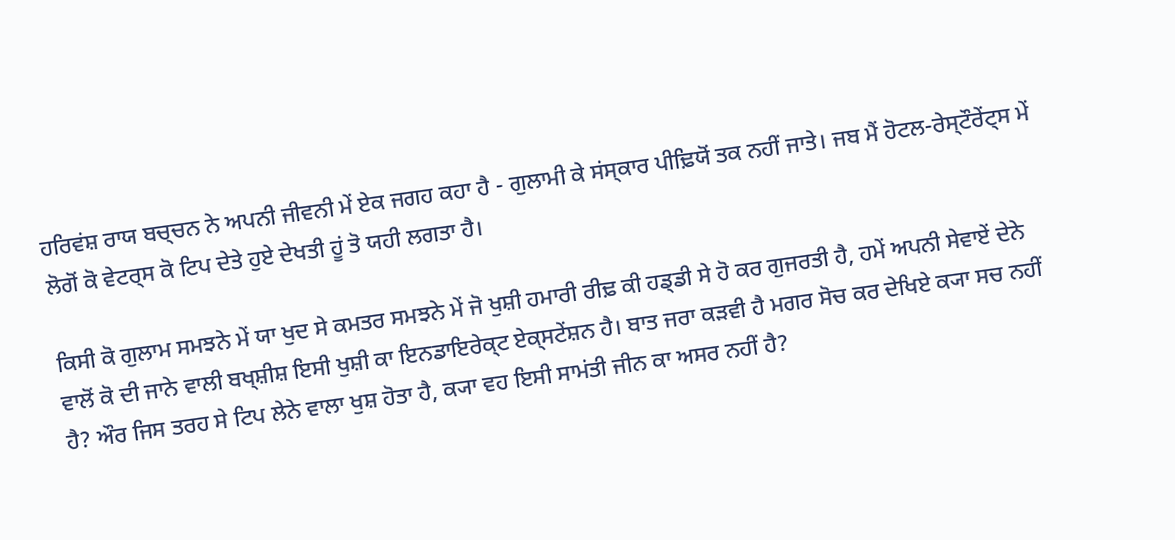ਹਰਿਵਂਸ਼ ਰਾਯ ਬਚ੍ਚਨ ਨੇ ਅਪਨੀ ਜੀਵਨੀ ਮੇਂ ਏਕ ਜਗਹ ਕਹਾ ਹੈ - ਗੁਲਾਮੀ ਕੇ ਸਂਸ੍ਕਾਰ ਪੀਢ਼ਿਯੋਂ ਤਕ ਨਹੀਂ ਜਾਤੇ। ਜਬ ਮੈਂ ਹੋਟਲ-ਰੇਸ੍ਟੌਰੇਂਟ੍ਸ ਮੇਂ ਲੋਗੋਂ ਕੋ ਵੇਟਰ੍ਸ ਕੋ ਟਿਪ ਦੇਤੇ ਹੁਏ ਦੇਖਤੀ ਹੂਂ ਤੋ ਯਹੀ ਲਗਤਾ ਹੈ।

ਕਿਸੀ ਕੋ ਗੁਲਾਮ ਸਮਝਨੇ ਮੇਂ ਯਾ ਖੁਦ ਸੇ ਕਮਤਰ ਸਮਝਨੇ ਮੇਂ ਜੋ ਖੁਸ਼ੀ ਹਮਾਰੀ ਰੀਢ਼ ਕੀ ਹਡ੍ਡੀ ਸੇ ਹੋ ਕਰ ਗੁਜਰਤੀ ਹੈ, ਹਮੇਂ ਅਪਨੀ ਸੇਵਾਏਂ ਦੇਨੇ ਵਾਲੋਂ ਕੋ ਦੀ ਜਾਨੇ ਵਾਲੀ ਬਖ੍ਸ਼ੀਸ਼ ਇਸੀ ਖੁਸ਼ੀ ਕਾ ਇਨਡਾਇਰੇਕ੍ਟ ਏਕ੍ਸਟੇਂਸ਼ਨ ਹੈ। ਬਾਤ ਜਰਾ ਕਡ਼ਵੀ ਹੈ ਮਗਰ ਸੋਚ ਕਰ ਦੇਖਿਏ ਕ੍ਯਾ ਸਚ ਨਹੀਂ ਹੈ? ਔਰ ਜਿਸ ਤਰਹ ਸੇ ਟਿਪ ਲੇਨੇ ਵਾਲਾ ਖੁਸ਼ ਹੋਤਾ ਹੈ, ਕ੍ਯਾ ਵਹ ਇਸੀ ਸਾਮਂਤੀ ਜੀਨ ਕਾ ਅਸਰ ਨਹੀਂ ਹੈ?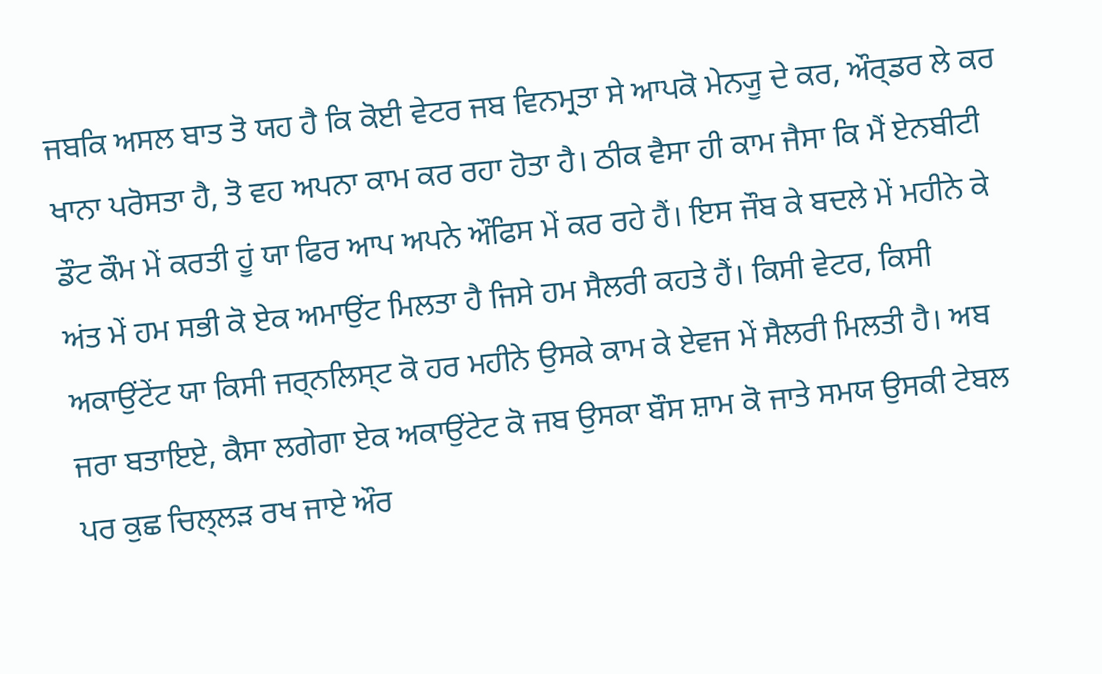ਜਬਕਿ ਅਸਲ ਬਾਤ ਤੋ ਯਹ ਹੈ ਕਿ ਕੋਈ ਵੇਟਰ ਜਬ ਵਿਨਮ੍ਰਤਾ ਸੇ ਆਪਕੋ ਮੇਨ੍ਯੂ ਦੇ ਕਰ, ਔਰ੍ਡਰ ਲੇ ਕਰ ਖਾਨਾ ਪਰੋਸਤਾ ਹੈ, ਤੋ ਵਹ ਅਪਨਾ ਕਾਮ ਕਰ ਰਹਾ ਹੋਤਾ ਹੈ। ਠੀਕ ਵੈਸਾ ਹੀ ਕਾਮ ਜੈਸਾ ਕਿ ਮੈਂ ਏਨਬੀਟੀ ਡੌਟ ਕੌਮ ਮੇਂ ਕਰਤੀ ਹੂਂ ਯਾ ਫਿਰ ਆਪ ਅਪਨੇ ਔਫਿਸ ਮੇਂ ਕਰ ਰਹੇ ਹੈਂ। ਇਸ ਜੌਬ ਕੇ ਬਦਲੇ ਮੇਂ ਮਹੀਨੇ ਕੇ ਅਂਤ ਮੇਂ ਹਮ ਸਭੀ ਕੋ ਏਕ ਅਮਾਉਂਟ ਮਿਲਤਾ ਹੈ ਜਿਸੇ ਹਮ ਸੈਲਰੀ ਕਹਤੇ ਹੈਂ। ਕਿਸੀ ਵੇਟਰ, ਕਿਸੀ ਅਕਾਉਂਟੇਂਟ ਯਾ ਕਿਸੀ ਜਰ੍ਨਲਿਸ੍ਟ ਕੋ ਹਰ ਮਹੀਨੇ ਉਸਕੇ ਕਾਮ ਕੇ ਏਵਜ ਮੇਂ ਸੈਲਰੀ ਮਿਲਤੀ ਹੈ। ਅਬ ਜਰਾ ਬਤਾਇਏ, ਕੈਸਾ ਲਗੇਗਾ ਏਕ ਅਕਾਉਂਟੇਟ ਕੋ ਜਬ ਉਸਕਾ ਬੌਸ ਸ਼ਾਮ ਕੋ ਜਾਤੇ ਸਮਯ ਉਸਕੀ ਟੇਬਲ ਪਰ ਕੁਛ ਚਿਲ੍ਲਡ਼ ਰਖ ਜਾਏ ਔਰ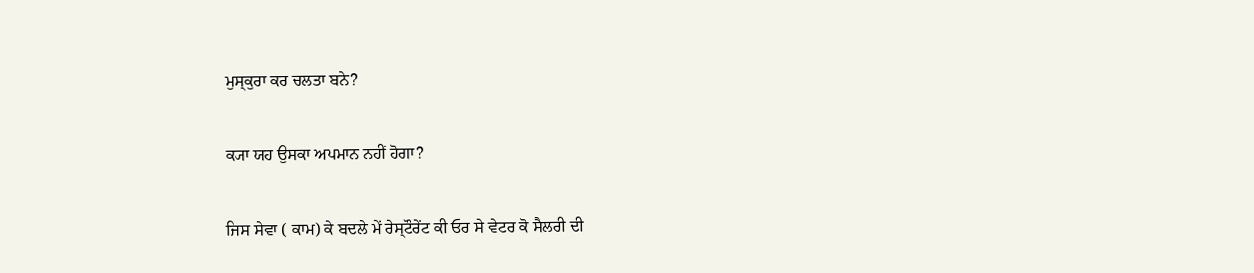ਮੁਸ੍ਕੁਰਾ ਕਰ ਚਲਤਾ ਬਨੇ?

ਕ੍ਯਾ ਯਹ ਉਸਕਾ ਅਪਮਾਨ ਨਹੀਂ ਹੋਗਾ?

ਜਿਸ ਸੇਵਾ ( ਕਾਮ) ਕੇ ਬਦਲੇ ਮੇਂ ਰੇਸ੍ਟੌਰੇਂਟ ਕੀ ਓਰ ਸੇ ਵੇਟਰ ਕੋ ਸੈਲਰੀ ਦੀ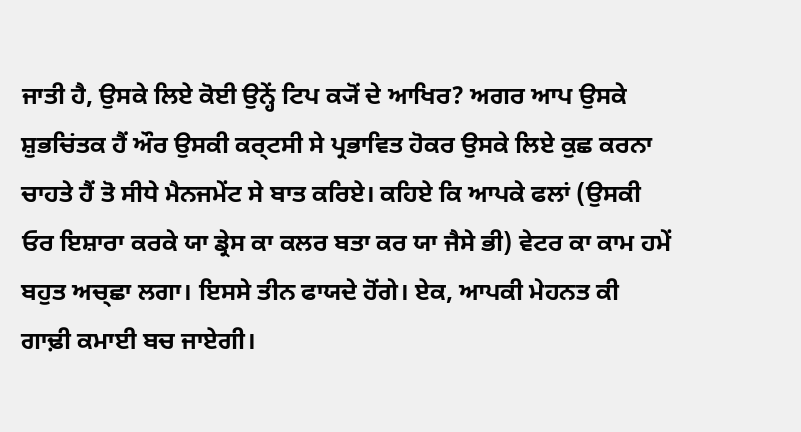ਜਾਤੀ ਹੈ, ਉਸਕੇ ਲਿਏ ਕੋਈ ਉਨ੍ਹੇਂ ਟਿਪ ਕ੍ਯੋਂ ਦੇ ਆਖਿਰ? ਅਗਰ ਆਪ ਉਸਕੇ ਸ਼ੁਭਚਿਂਤਕ ਹੈਂ ਔਰ ਉਸਕੀ ਕਰ੍ਟਸੀ ਸੇ ਪ੍ਰਭਾਵਿਤ ਹੋਕਰ ਉਸਕੇ ਲਿਏ ਕੁਛ ਕਰਨਾ ਚਾਹਤੇ ਹੈਂ ਤੋ ਸੀਧੇ ਮੈਨਜਮੇਂਟ ਸੇ ਬਾਤ ਕਰਿਏ। ਕਹਿਏ ਕਿ ਆਪਕੇ ਫਲਾਂ (ਉਸਕੀ ਓਰ ਇਸ਼ਾਰਾ ਕਰਕੇ ਯਾ ਡ੍ਰੇਸ ਕਾ ਕਲਰ ਬਤਾ ਕਰ ਯਾ ਜੈਸੇ ਭੀ) ਵੇਟਰ ਕਾ ਕਾਮ ਹਮੇਂ ਬਹੁਤ ਅਚ੍ਛਾ ਲਗਾ। ਇਸਸੇ ਤੀਨ ਫਾਯਦੇ ਹੋਂਗੇ। ਏਕ, ਆਪਕੀ ਮੇਹਨਤ ਕੀ ਗਾਢ਼ੀ ਕਮਾਈ ਬਚ ਜਾਏਗੀ।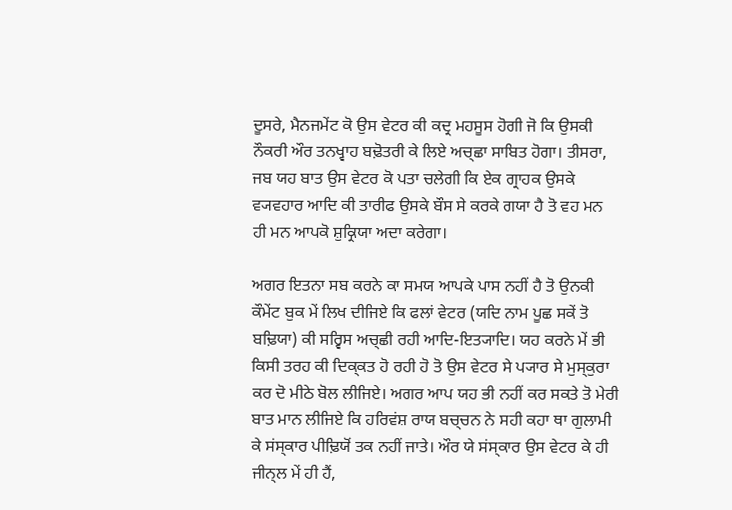ਦੂਸਰੇ, ਮੈਨਜਮੇਂਟ ਕੋ ਉਸ ਵੇਟਰ ਕੀ ਕਦ੍ਰ ਮਹਸੂਸ ਹੋਗੀ ਜੋ ਕਿ ਉਸਕੀ ਨੌਕਰੀ ਔਰ ਤਨਖ੍ਵਾਹ ਬਢ਼ੋਤਰੀ ਕੇ ਲਿਏ ਅਚ੍ਛਾ ਸਾਬਿਤ ਹੋਗਾ। ਤੀਸਰਾ, ਜਬ ਯਹ ਬਾਤ ਉਸ ਵੇਟਰ ਕੋ ਪਤਾ ਚਲੇਗੀ ਕਿ ਏਕ ਗ੍ਰਾਹਕ ਉਸਕੇ ਵ੍ਯਵਹਾਰ ਆਦਿ ਕੀ ਤਾਰੀਫ ਉਸਕੇ ਬੌਸ ਸੇ ਕਰਕੇ ਗਯਾ ਹੈ ਤੋ ਵਹ ਮਨ ਹੀ ਮਨ ਆਪਕੋ ਸ਼ੁਕ੍ਰਿਯਾ ਅਦਾ ਕਰੇਗਾ।

ਅਗਰ ਇਤਨਾ ਸਬ ਕਰਨੇ ਕਾ ਸਮਯ ਆਪਕੇ ਪਾਸ ਨਹੀਂ ਹੈ ਤੋ ਉਨਕੀ ਕੌਮੇਂਟ ਬੁਕ ਮੇਂ ਲਿਖ ਦੀਜਿਏ ਕਿ ਫਲਾਂ ਵੇਟਰ (ਯਦਿ ਨਾਮ ਪੂਛ ਸਕੇਂ ਤੋ ਬਢ਼ਿਯਾ) ਕੀ ਸਰ੍ਵਿਸ ਅਚ੍ਛੀ ਰਹੀ ਆਦਿ-ਇਤ੍ਯਾਦਿ। ਯਹ ਕਰਨੇ ਮੇਂ ਭੀ ਕਿਸੀ ਤਰਹ ਕੀ ਦਿਕ੍ਕਤ ਹੋ ਰਹੀ ਹੋ ਤੋ ਉਸ ਵੇਟਰ ਸੇ ਪ੍ਯਾਰ ਸੇ ਮੁਸ੍ਕੁਰਾ ਕਰ ਦੋ ਮੀਠੇ ਬੋਲ ਲੀਜਿਏ। ਅਗਰ ਆਪ ਯਹ ਭੀ ਨਹੀਂ ਕਰ ਸਕਤੇ ਤੋ ਮੇਰੀ ਬਾਤ ਮਾਨ ਲੀਜਿਏ ਕਿ ਹਰਿਵਂਸ਼ ਰਾਯ ਬਚ੍ਚਨ ਨੇ ਸਹੀ ਕਹਾ ਥਾ ਗੁਲਾਮੀ ਕੇ ਸਂਸ੍ਕਾਰ ਪੀਢ਼ਿਯੋਂ ਤਕ ਨਹੀਂ ਜਾਤੇ। ਔਰ ਯੇ ਸਂਸ੍ਕਾਰ ਉਸ ਵੇਟਰ ਕੇ ਹੀ ਜੀਨ੍ਲ ਮੇਂ ਹੀ ਹੈਂ,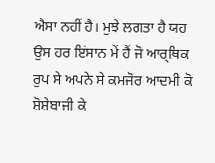ਐਸਾ ਨਹੀਂ ਹੈ। ਮੁਝੇ ਲਗਤਾ ਹੈ ਯਹ ਉਸ ਹਰ ਇਂਸਾਨ ਮੇਂ ਹੈਂ ਜੋ ਆਰ੍ਥਿਕ ਰੁਪ ਸੇ ਅਪਨੇ ਸੇ ਕਮਜੋਰ ਆਦਮੀ ਕੋ ਸ਼ੋਸ਼ੇਬਾਜੀ ਕੇ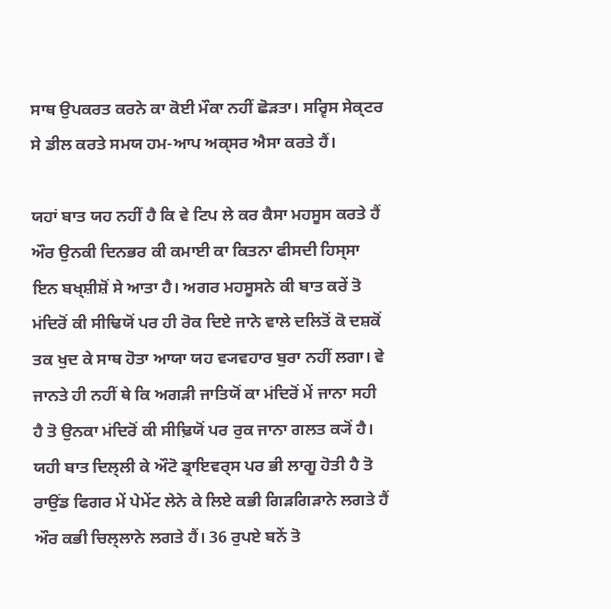ਸਾਥ ਉਪਕਰਤ ਕਰਨੇ ਕਾ ਕੋਈ ਮੌਕਾ ਨਹੀਂ ਛੋਡ਼ਤਾ। ਸਰ੍ਵਿਸ ਸੇਕ੍ਟਰ ਸੇ ਡੀਲ ਕਰਤੇ ਸਮਯ ਹਮ-ਆਪ ਅਕ੍ਸਰ ਐਸਾ ਕਰਤੇ ਹੈਂ।

ਯਹਾਂ ਬਾਤ ਯਹ ਨਹੀਂ ਹੈ ਕਿ ਵੇ ਟਿਪ ਲੇ ਕਰ ਕੈਸਾ ਮਹਸੂਸ ਕਰਤੇ ਹੈਂ ਔਰ ਉਨਕੀ ਦਿਨਭਰ ਕੀ ਕਮਾਈ ਕਾ ਕਿਤਨਾ ਫੀਸਦੀ ਹਿਸ੍ਸਾ ਇਨ ਬਖ੍ਸ਼ੀਸ਼ੋਂ ਸੇ ਆਤਾ ਹੈ। ਅਗਰ ਮਹਸੂਸਨੇ ਕੀ ਬਾਤ ਕਰੇਂ ਤੋ ਮਂਦਿਰੋਂ ਕੀ ਸੀਢਿਯੋਂ ਪਰ ਹੀ ਰੋਕ ਦਿਏ ਜਾਨੇ ਵਾਲੇ ਦਲਿਤੋਂ ਕੋ ਦਸ਼ਕੋਂ ਤਕ ਖੁਦ ਕੇ ਸਾਥ ਹੋਤਾ ਆਯਾ ਯਹ ਵ੍ਯਵਹਾਰ ਬੁਰਾ ਨਹੀਂ ਲਗਾ। ਵੇ ਜਾਨਤੇ ਹੀ ਨਹੀਂ ਥੇ ਕਿ ਅਗਡ਼ੀ ਜਾਤਿਯੋਂ ਕਾ ਮਂਦਿਰੋਂ ਮੇਂ ਜਾਨਾ ਸਹੀ ਹੈ ਤੋ ਉਨਕਾ ਮਂਦਿਰੋਂ ਕੀ ਸੀਢ਼ਿਯੋਂ ਪਰ ਰੁਕ ਜਾਨਾ ਗਲਤ ਕ੍ਯੋਂ ਹੈ। ਯਹੀ ਬਾਤ ਦਿਲ੍ਲੀ ਕੇ ਔਟੋ ਡ੍ਰਾਇਵਰ੍ਸ ਪਰ ਭੀ ਲਾਗੂ ਹੋਤੀ ਹੈ ਤੋ ਰਾਉਂਡ ਫਿਗਰ ਮੇਂ ਪੇਮੇਂਟ ਲੇਨੇ ਕੇ ਲਿਏ ਕਭੀ ਗਿਡ਼ਗਿਡ਼ਾਨੇ ਲਗਤੇ ਹੈਂ ਔਰ ਕਭੀ ਚਿਲ੍ਲਾਨੇ ਲਗਤੇ ਹੈਂ। 36 ਰੁਪਏ ਬਨੇਂ ਤੋ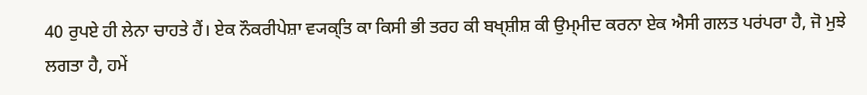40 ਰੁਪਏ ਹੀ ਲੇਨਾ ਚਾਹਤੇ ਹੈਂ। ਏਕ ਨੌਕਰੀਪੇਸ਼ਾ ਵ੍ਯਕ੍ਤਿ ਕਾ ਕਿਸੀ ਭੀ ਤਰਹ ਕੀ ਬਖ੍ਸ਼ੀਸ਼ ਕੀ ਉਮ੍ਮੀਦ ਕਰਨਾ ਏਕ ਐਸੀ ਗਲਤ ਪਰਂਪਰਾ ਹੈ, ਜੋ ਮੁਝੇ ਲਗਤਾ ਹੈ, ਹਮੇਂ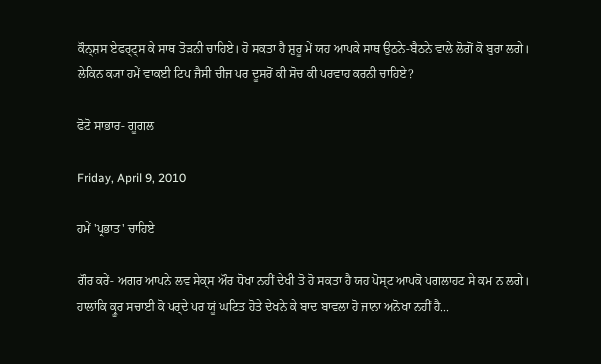ਕੌਨ੍ਸ਼ਸ ਏਫਰ੍ਟ੍ਸ ਕੇ ਸਾਥ ਤੋਡ਼ਨੀ ਚਾਹਿਏ। ਹੋ ਸਕਤਾ ਹੈ ਸ਼ੁਰੂ ਮੇਂ ਯਹ ਆਪਕੇ ਸਾਥ ਉਠਨੇ-ਬੈਠਨੇ ਵਾਲੇ ਲੋਗੋਂ ਕੋ ਬੁਰਾ ਲਗੇ। ਲੇਕਿਨ ਕ੍ਯਾ ਹਮੇਂ ਵਾਕਈ ਟਿਪ ਜੈਸੀ ਚੀਜ ਪਰ ਦੂਸਰੋਂ ਕੀ ਸੋਚ ਕੀ ਪਰਵਾਹ ਕਰਨੀ ਚਾਹਿਏ?

ਫੋਟੋ ਸਾਭਾਰ- ਗੂਗਲ

Friday, April 9, 2010

ਹਮੇਂ 'ਪ੍ਰਭਾਤ' ਚਾਹਿਏ

ਗੌਰ ਕਰੇਂ- ਅਗਰ ਆਪਨੇ ਲਵ ਸੇਕ੍ਸ ਔਰ ਧੋਖਾ ਨਹੀਂ ਦੇਖੀ ਤੋ ਹੋ ਸਕਤਾ ਹੈ ਯਹ ਪੋਸ੍ਟ ਆਪਕੋ ਪਗਲਾਹਟ ਸੇ ਕਮ ਨ ਲਗੇ। ਹਾਲਾਂਕਿ ਕ੍ਰੂਰ ਸਚਾਈ ਕੋ ਪਰ੍ਦੇ ਪਰ ਯੂਂ ਘਟਿਤ ਹੋਤੇ ਦੇਖਨੇ ਕੇ ਬਾਦ ਬਾਵਲਾ ਹੋ ਜਾਨਾ ਅਨੋਖਾ ਨਹੀਂ ਹੈ...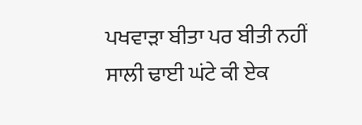ਪਖਵਾਡ਼ਾ ਬੀਤਾ ਪਰ ਬੀਤੀ ਨਹੀਂ ਸਾਲੀ ਢਾਈ ਘਂਟੇ ਕੀ ਏਕ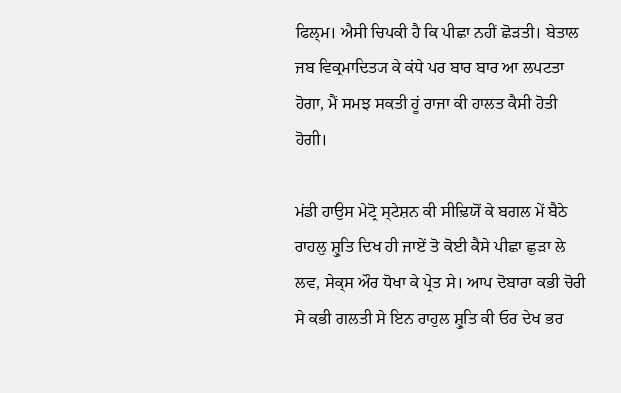ਫਿਲ੍ਮ। ਐਸੀ ਚਿਪਕੀ ਹੈ ਕਿ ਪੀਛਾ ਨਹੀਂ ਛੋਡ਼ਤੀ। ਬੇਤਾਲ ਜਬ ਵਿਕ੍ਰਮਾਦਿਤ੍ਯ ਕੇ ਕਂਧੇ ਪਰ ਬਾਰ ਬਾਰ ਆ ਲਪਟਤਾ ਹੋਗਾ, ਮੈਂ ਸਮਝ ਸਕਤੀ ਹੂਂ ਰਾਜਾ ਕੀ ਹਾਲਤ ਕੈਸੀ ਹੋਤੀ ਹੋਗੀ।

ਮਂਡੀ ਹਾਉਸ ਮੇਟ੍ਰੋ ਸ੍ਟੇਸ਼ਨ ਕੀ ਸੀਢ਼ਿਯੋਂ ਕੇ ਬਗਲ ਮੇਂ ਬੈਠੇ ਰਾਹਲੁ ਸ਼੍ਰੁਤਿ ਦਿਖ ਹੀ ਜਾਏਂ ਤੋ ਕੋਈ ਕੈਸੇ ਪੀਛਾ ਛੁਡ਼ਾ ਲੇ ਲਵ, ਸੇਕ੍ਸ ਔਰ ਧੋਖਾ ਕੇ ਪ੍ਰੇਤ ਸੇ। ਆਪ ਦੋਬਾਰਾ ਕਭੀ ਚੋਰੀ ਸੇ ਕਭੀ ਗਲਤੀ ਸੇ ਇਨ ਰਾਹੁਲ ਸ਼੍ਰੁਤਿ ਕੀ ਓਰ ਦੇਖ ਭਰ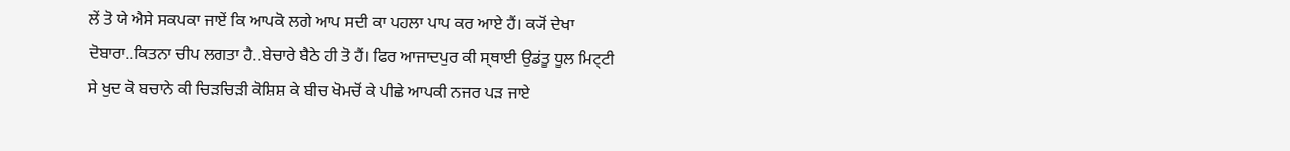ਲੇਂ ਤੋ ਯੇ ਐਸੇ ਸਕਪਕਾ ਜਾਏਂ ਕਿ ਆਪਕੋ ਲਗੇ ਆਪ ਸਦੀ ਕਾ ਪਹਲਾ ਪਾਪ ਕਰ ਆਏ ਹੈਂ। ਕ੍ਯੋਂ ਦੇਖਾ ਦੋਬਾਰਾ..ਕਿਤਨਾ ਚੀਪ ਲਗਤਾ ਹੈ..ਬੇਚਾਰੇ ਬੈਠੇ ਹੀ ਤੋ ਹੈਂ। ਫਿਰ ਆਜਾਦਪੁਰ ਕੀ ਸ੍ਥਾਈ ਉਡਂਤੂ ਧੂਲ ਮਿਟ੍ਟੀ ਸੇ ਖੁਦ ਕੋ ਬਚਾਨੇ ਕੀ ਚਿਡ਼ਚਿਡ਼ੀ ਕੋਸ਼ਿਸ਼ ਕੇ ਬੀਚ ਖੋਮਚੋਂ ਕੇ ਪੀਛੇ ਆਪਕੀ ਨਜਰ ਪਡ਼ ਜਾਏ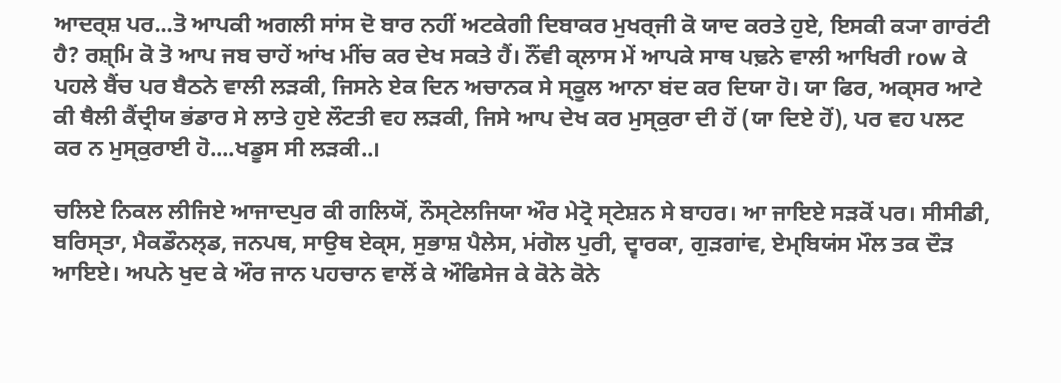ਆਦਰ੍ਸ਼ ਪਰ...ਤੋ ਆਪਕੀ ਅਗਲੀ ਸਾਂਸ ਦੋ ਬਾਰ ਨਹੀਂ ਅਟਕੇਗੀ ਦਿਬਾਕਰ ਮੁਖਰ੍ਜੀ ਕੋ ਯਾਦ ਕਰਤੇ ਹੁਏ, ਇਸਕੀ ਕ੍ਯਾ ਗਾਰਂਟੀ ਹੈ? ਰਸ਼੍ਮਿ ਕੋ ਤੋ ਆਪ ਜਬ ਚਾਹੇਂ ਆਂਖ ਮੀਂਚ ਕਰ ਦੇਖ ਸਕਤੇ ਹੈਂ। ਨੌਂਵੀ ਕ੍ਲਾਸ ਮੇਂ ਆਪਕੇ ਸਾਥ ਪਢ਼ਨੇ ਵਾਲੀ ਆਖਿਰੀ row ਕੇ ਪਹਲੇ ਬੈਂਚ ਪਰ ਬੈਠਨੇ ਵਾਲੀ ਲਡ਼ਕੀ, ਜਿਸਨੇ ਏਕ ਦਿਨ ਅਚਾਨਕ ਸੇ ਸ੍ਕੂਲ ਆਨਾ ਬਂਦ ਕਰ ਦਿਯਾ ਹੋ। ਯਾ ਫਿਰ, ਅਕ੍ਸਰ ਆਟੇ ਕੀ ਥੈਲੀ ਕੈਂਦ੍ਰੀਯ ਭਂਡਾਰ ਸੇ ਲਾਤੇ ਹੁਏ ਲੌਟਤੀ ਵਹ ਲਡ਼ਕੀ, ਜਿਸੇ ਆਪ ਦੇਖ ਕਰ ਮੁਸ੍ਕੁਰਾ ਦੀ ਹੋਂ (ਯਾ ਦਿਏ ਹੋਂ), ਪਰ ਵਹ ਪਲਟ ਕਰ ਨ ਮੁਸ੍ਕੁਰਾਈ ਹੋ....ਖਡੂਸ ਸੀ ਲਡ਼ਕੀ..।

ਚਲਿਏ ਨਿਕਲ ਲੀਜਿਏ ਆਜਾਦਪੁਰ ਕੀ ਗਲਿਯੋਂ, ਨੌਸ੍ਟੇਲਜਿਯਾ ਔਰ ਮੇਟ੍ਰੋ ਸ੍ਟੇਸ਼ਨ ਸੇ ਬਾਹਰ। ਆ ਜਾਇਏ ਸਡ਼ਕੋਂ ਪਰ। ਸੀਸੀਡੀ, ਬਰਿਸ੍ਤਾ, ਮੈਕਡੌਨਲ੍ਡ, ਜਨਪਥ, ਸਾਉਥ ਏਕ੍ਸ, ਸੁਭਾਸ਼ ਪੈਲੇਸ, ਮਂਗੋਲ ਪੁਰੀ, ਦ੍ਵਾਰਕਾ, ਗੁਡ਼ਗਾਂਵ, ਏਮ੍ਬਿਯਂਸ ਮੌਲ ਤਕ ਦੌਡ਼ ਆਇਏ। ਅਪਨੇ ਖੁਦ ਕੇ ਔਰ ਜਾਨ ਪਹਚਾਨ ਵਾਲੋਂ ਕੇ ਔਫਿਸੇਜ ਕੇ ਕੋਨੇ ਕੋਨੇ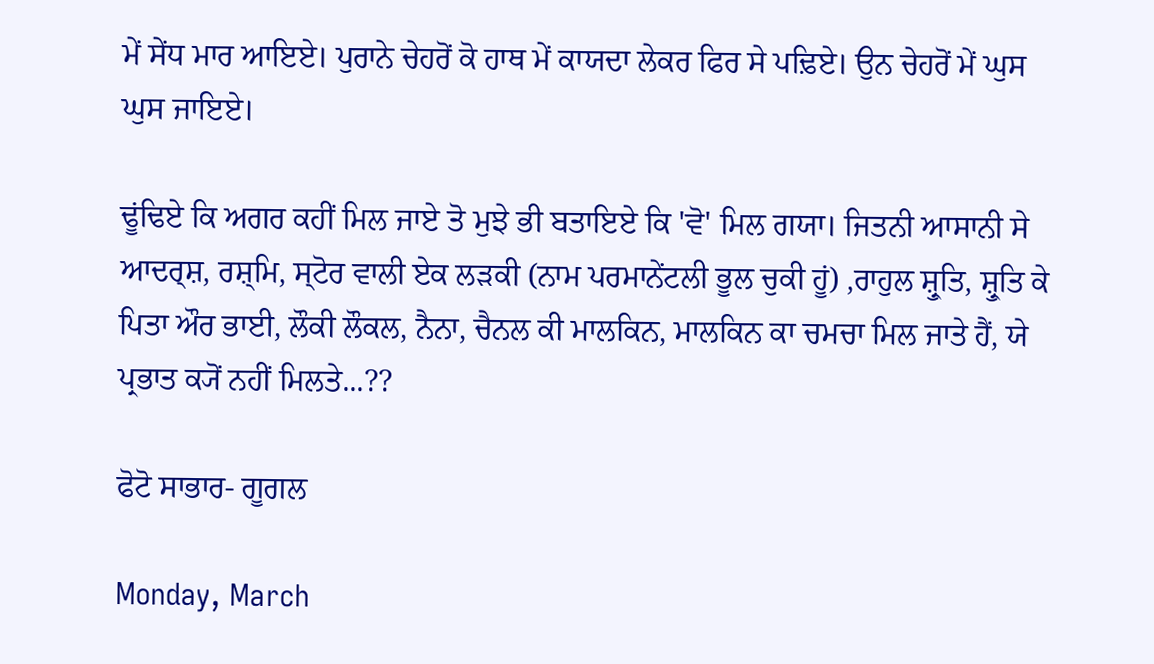ਮੇਂ ਸੇਂਧ ਮਾਰ ਆਇਏ। ਪੁਰਾਨੇ ਚੇਹਰੋਂ ਕੋ ਹਾਥ ਮੇਂ ਕਾਯਦਾ ਲੇਕਰ ਫਿਰ ਸੇ ਪਢ਼ਿਏ। ਉਨ ਚੇਹਰੋਂ ਮੇਂ ਘੁਸ ਘੁਸ ਜਾਇਏ।

ਢੂਂਢਿਏ ਕਿ ਅਗਰ ਕਹੀਂ ਮਿਲ ਜਾਏ ਤੋ ਮੁਝੇ ਭੀ ਬਤਾਇਏ ਕਿ 'ਵੋ' ਮਿਲ ਗਯਾ। ਜਿਤਨੀ ਆਸਾਨੀ ਸੇ ਆਦਰ੍ਸ਼, ਰਸ਼੍ਮਿ, ਸ੍ਟੋਰ ਵਾਲੀ ਏਕ ਲਡ਼ਕੀ (ਨਾਮ ਪਰਮਾਨੇਂਟਲੀ ਭੂਲ ਚੁਕੀ ਹੂਂ) ,ਰਾਹੁਲ ਸ਼੍ਰੁਤਿ, ਸ਼੍ਰੁਤਿ ਕੇ ਪਿਤਾ ਔਰ ਭਾਈ, ਲੌਕੀ ਲੌਕਲ, ਨੈਨਾ, ਚੈਨਲ ਕੀ ਮਾਲਕਿਨ, ਮਾਲਕਿਨ ਕਾ ਚਮਚਾ ਮਿਲ ਜਾਤੇ ਹੈਂ, ਯੇ ਪ੍ਰਭਾਤ ਕ੍ਯੋਂ ਨਹੀਂ ਮਿਲਤੇ...??

ਫੋਟੋ ਸਾਭਾਰ- ਗੂਗਲ

Monday, March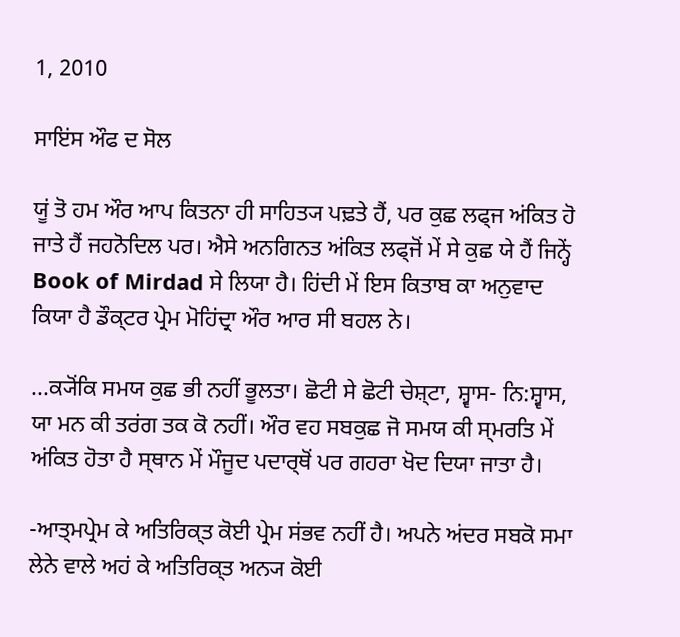1, 2010

ਸਾਇਂਸ ਔਫ ਦ ਸੋਲ

ਯੂਂ ਤੋ ਹਮ ਔਰ ਆਪ ਕਿਤਨਾ ਹੀ ਸਾਹਿਤ੍ਯ ਪਢ਼ਤੇ ਹੈਂ, ਪਰ ਕੁਛ ਲਫ੍ਜ ਅਂਕਿਤ ਹੋ ਜਾਤੇ ਹੈਂ ਜਹਨੋਦਿਲ ਪਰ। ਐਸੇ ਅਨਗਿਨਤ ਅਂਕਿਤ ਲਫ੍ਜੋਂ ਮੇਂ ਸੇ ਕੁਛ ਯੇ ਹੈਂ ਜਿਨ੍ਹੇਂ Book of Mirdad ਸੇ ਲਿਯਾ ਹੈ। ਹਿਂਦੀ ਮੇਂ ਇਸ ਕਿਤਾਬ ਕਾ ਅਨੁਵਾਦ ਕਿਯਾ ਹੈ ਡੌਕ੍ਟਰ ਪ੍ਰੇਮ ਮੋਹਿਂਦ੍ਰਾ ਔਰ ਆਰ ਸੀ ਬਹਲ ਨੇ।

...ਕ੍ਯੋਂਕਿ ਸਮਯ ਕੁਛ ਭੀ ਨਹੀਂ ਭੂਲਤਾ। ਛੋਟੀ ਸੇ ਛੋਟੀ ਚੇਸ਼੍ਟਾ, ਸ਼੍ਵਾਸ- ਨਿ:ਸ਼੍ਵਾਸ, ਯਾ ਮਨ ਕੀ ਤਰਂਗ ਤਕ ਕੋ ਨਹੀਂ। ਔਰ ਵਹ ਸਬਕੁਛ ਜੋ ਸਮਯ ਕੀ ਸ੍ਮਰਤਿ ਮੇਂ ਅਂਕਿਤ ਹੋਤਾ ਹੈ ਸ੍ਥਾਨ ਮੇਂ ਮੌਜੂਦ ਪਦਾਰ੍ਥੋਂ ਪਰ ਗਹਰਾ ਖੋਦ ਦਿਯਾ ਜਾਤਾ ਹੈ।

-ਆਤ੍ਮਪ੍ਰੇਮ ਕੇ ਅਤਿਰਿਕ੍ਤ ਕੋਈ ਪ੍ਰੇਮ ਸਂਭਵ ਨਹੀਂ ਹੈ। ਅਪਨੇ ਅਂਦਰ ਸਬਕੋ ਸਮਾ ਲੇਨੇ ਵਾਲੇ ਅਹਂ ਕੇ ਅਤਿਰਿਕ੍ਤ ਅਨ੍ਯ ਕੋਈ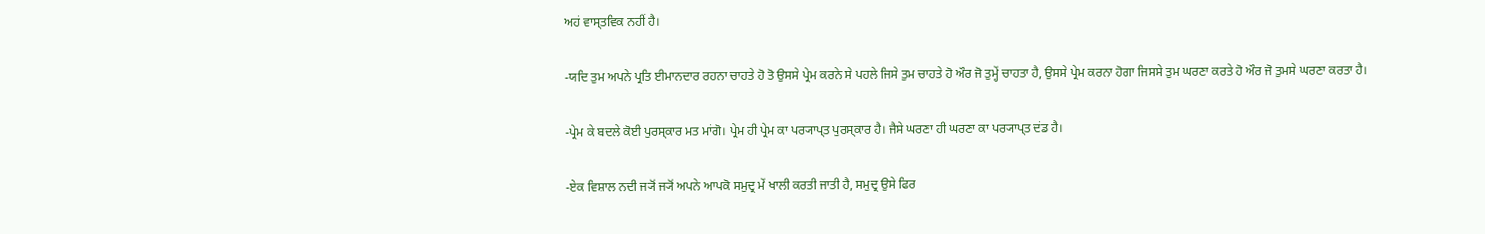ਅਹਂ ਵਾਸ੍ਤਵਿਕ ਨਹੀਂ ਹੈ।

-ਯਦਿ ਤੁਮ ਅਪਨੇ ਪ੍ਰਤਿ ਈਮਾਨਦਾਰ ਰਹਨਾ ਚਾਹਤੇ ਹੋ ਤੋ ਉਸਸੇ ਪ੍ਰੇਮ ਕਰਨੇ ਸੇ ਪਹਲੇ ਜਿਸੇ ਤੁਮ ਚਾਹਤੇ ਹੋ ਔਰ ਜੋ ਤੁਮ੍ਹੇਂ ਚਾਹਤਾ ਹੈ, ਉਸਸੇ ਪ੍ਰੇਮ ਕਰਨਾ ਹੋਗਾ ਜਿਸਸੇ ਤੁਮ ਘਰਣਾ ਕਰਤੇ ਹੋ ਔਰ ਜੋ ਤੁਮਸੇ ਘਰਣਾ ਕਰਤਾ ਹੈ।

-ਪ੍ਰੇਮ ਕੇ ਬਦਲੇ ਕੋਈ ਪੁਰਸ੍ਕਾਰ ਮਤ ਮਾਂਗੋ। ਪ੍ਰੇਮ ਹੀ ਪ੍ਰੇਮ ਕਾ ਪਰ੍ਯਾਪ੍ਤ ਪੁਰਸ੍ਕਾਰ ਹੈ। ਜੈਸੇ ਘਰਣਾ ਹੀ ਘਰਣਾ ਕਾ ਪਰ੍ਯਾਪ੍ਤ ਦਂਡ ਹੈ।

-ਏਕ ਵਿਸ਼ਾਲ ਨਦੀ ਜ੍ਯੋਂ ਜ੍ਯੋਂ ਅਪਨੇ ਆਪਕੋ ਸਮੁਦ੍ਰ ਮੇਂ ਖਾਲੀ ਕਰਤੀ ਜਾਤੀ ਹੈ, ਸਮੁਦ੍ਰ ਉਸੇ ਫਿਰ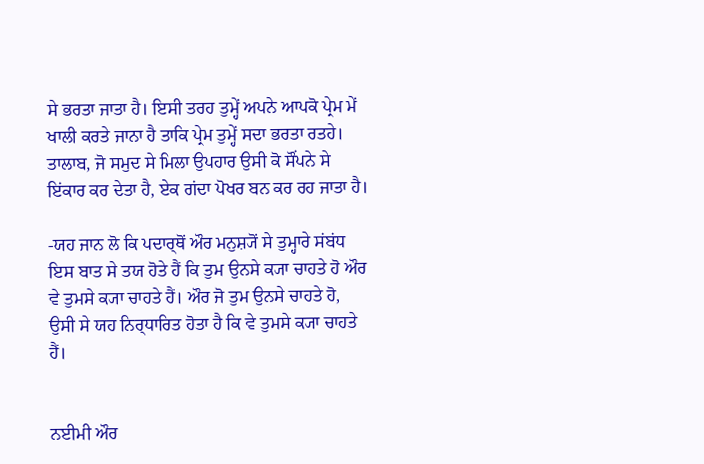ਸੇ ਭਰਤਾ ਜਾਤਾ ਹੈ। ਇਸੀ ਤਰਹ ਤੁਮ੍ਹੇਂ ਅਪਨੇ ਆਪਕੋ ਪ੍ਰੇਮ ਮੇਂ ਖਾਲੀ ਕਰਤੇ ਜਾਨਾ ਹੈ ਤਾਕਿ ਪ੍ਰੇਮ ਤੁਮ੍ਹੇਂ ਸਦਾ ਭਰਤਾ ਰਤਹੇ। ਤਾਲਾਬ, ਜੋ ਸਮੁਦ ਸੇ ਮਿਲਾ ਉਪਹਾਰ ਉਸੀ ਕੋ ਸੌਂਪਨੇ ਸੇ ਇਂਕਾਰ ਕਰ ਦੇਤਾ ਹੈ, ਏਕ ਗਂਦਾ ਪੋਖਰ ਬਨ ਕਰ ਰਹ ਜਾਤਾ ਹੈ।

-ਯਹ ਜਾਨ ਲੋ ਕਿ ਪਦਾਰ੍ਥੋਂ ਔਰ ਮਨੁਸ਼੍ਯੋਂ ਸੇ ਤੁਮ੍ਹਾਰੇ ਸਂਬਂਧ ਇਸ ਬਾਤ ਸੇ ਤਯ ਹੋਤੇ ਹੈਂ ਕਿ ਤੁਮ ਉਨਸੇ ਕ੍ਯਾ ਚਾਹਤੇ ਹੋ ਔਰ ਵੇ ਤੁਮਸੇ ਕ੍ਯਾ ਚਾਹਤੇ ਹੈਂ। ਔਰ ਜੋ ਤੁਮ ਉਨਸੇ ਚਾਹਤੇ ਹੋ, ਉਸੀ ਸੇ ਯਹ ਨਿਰ੍ਧਾਰਿਤ ਹੋਤਾ ਹੈ ਕਿ ਵੇ ਤੁਮਸੇ ਕ੍ਯਾ ਚਾਹਤੇ ਹੈਂ।


ਨਈਮੀ ਔਰ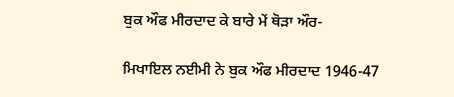ਬੁਕ ਔਫ ਮੀਰਦਾਦ ਕੇ ਬਾਰੇ ਮੇਂ ਥੋਡ਼ਾ ਔਰ-

ਮਿਖਾਇਲ ਨਈਮੀ ਨੇ ਬੁਕ ਔਫ ਮੀਰਦਾਦ 1946-47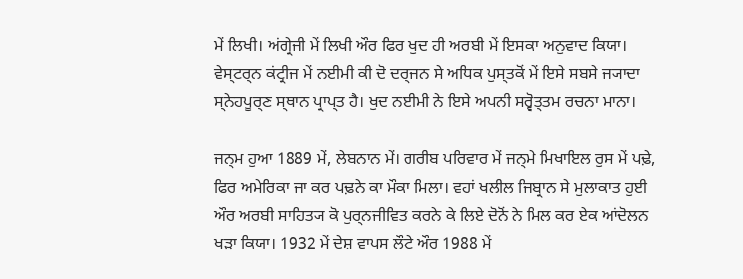ਮੇਂ ਲਿਖੀ। ਅਂਗ੍ਰੇਜੀ ਮੇਂ ਲਿਖੀ ਔਰ ਫਿਰ ਖੁਦ ਹੀ ਅਰਬੀ ਮੇਂ ਇਸਕਾ ਅਨੁਵਾਦ ਕਿਯਾ। ਵੇਸ੍ਟਰ੍ਨ ਕਂਟ੍ਰੀਜ ਮੇਂ ਨਈਮੀ ਕੀ ਦੋ ਦਰ੍ਜਨ ਸੇ ਅਧਿਕ ਪੁਸ੍ਤਕੋਂ ਮੇਂ ਇਸੇ ਸਬਸੇ ਜ੍ਯਾਦਾ ਸ੍ਨੇਹਪੂਰ੍ਣ ਸ੍ਥਾਨ ਪ੍ਰਾਪ੍ਤ ਹੈ। ਖੁਦ ਨਈਮੀ ਨੇ ਇਸੇ ਅਪਨੀ ਸਰ੍ਵੋਤ੍ਤਮ ਰਚਨਾ ਮਾਨਾ।

ਜਨ੍ਮ ਹੁਆ 1889 ਮੇਂ, ਲੇਬਨਾਨ ਮੇਂ। ਗਰੀਬ ਪਰਿਵਾਰ ਮੇਂ ਜਨ੍ਮੇ ਮਿਖਾਇਲ ਰੁਸ ਮੇਂ ਪਢ਼ੇ, ਫਿਰ ਅਮੇਰਿਕਾ ਜਾ ਕਰ ਪਢ਼ਨੇ ਕਾ ਮੌਕਾ ਮਿਲਾ। ਵਹਾਂ ਖਲੀਲ ਜਿਬ੍ਰਾਨ ਸੇ ਮੁਲਾਕਾਤ ਹੁਈ ਔਰ ਅਰਬੀ ਸਾਹਿਤ੍ਯ ਕੋ ਪੁਰ੍ਨਜੀਵਿਤ ਕਰਨੇ ਕੇ ਲਿਏ ਦੋਨੋਂ ਨੇ ਮਿਲ ਕਰ ਏਕ ਆਂਦੋਲਨ ਖਡ਼ਾ ਕਿਯਾ। 1932 ਮੇਂ ਦੇਸ਼ ਵਾਪਸ ਲੌਟੇ ਔਰ 1988 ਮੇਂ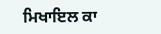ਮਿਖਾਇਲ ਕਾ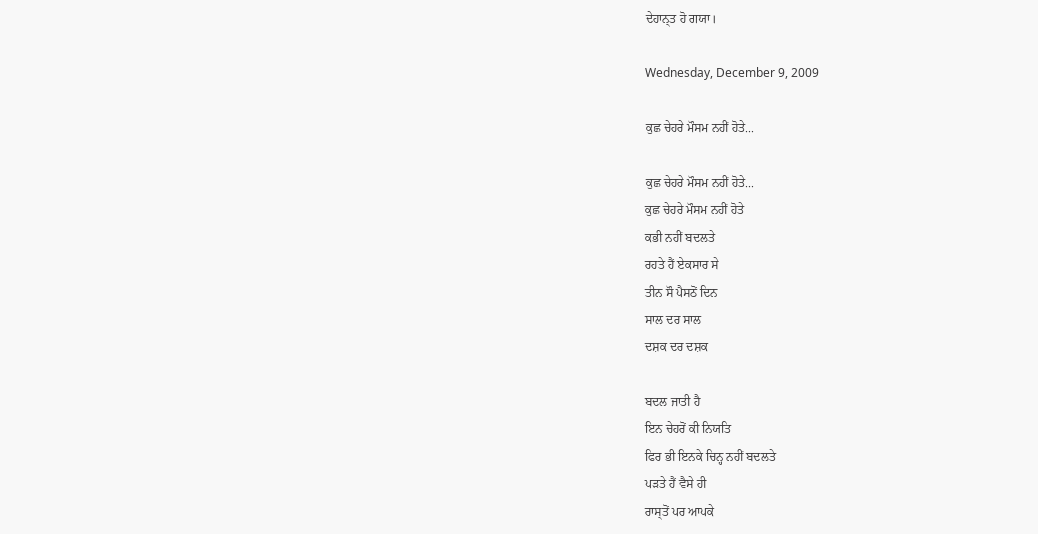ਦੇਹਾਨ੍ਤ ਹੋ ਗਯਾ।

Wednesday, December 9, 2009

ਕੁਛ ਚੇਹਰੇ ਮੌਸਮ ਨਹੀਂ ਹੋਤੇ...

ਕੁਛ ਚੇਹਰੇ ਮੌਸਮ ਨਹੀਂ ਹੋਤੇ...
ਕੁਛ ਚੇਹਰੇ ਮੌਸਮ ਨਹੀਂ ਹੋਤੇ
ਕਭੀ ਨਹੀਂ ਬਦਲਤੇ
ਰਹਤੇ ਹੈਂ ਏਕਸਾਰ ਸੇ
ਤੀਨ ਸੌ ਪੈਸਠੋਂ ਦਿਨ
ਸਾਲ ਦਰ ਸਾਲ
ਦਸ਼ਕ ਦਰ ਦਸ਼ਕ

ਬਦਲ ਜਾਤੀ ਹੈ
ਇਨ ਚੇਹਰੋਂ ਕੀ ਨਿਯਤਿ
ਫਿਰ ਭੀ ਇਨਕੇ ਚਿਨ੍ਹ ਨਹੀਂ ਬਦਲਤੇ
ਪਡ਼ਤੇ ਹੈਂ ਵੈਸੇ ਹੀ
ਰਾਸ੍ਤੋਂ ਪਰ ਆਪਕੇ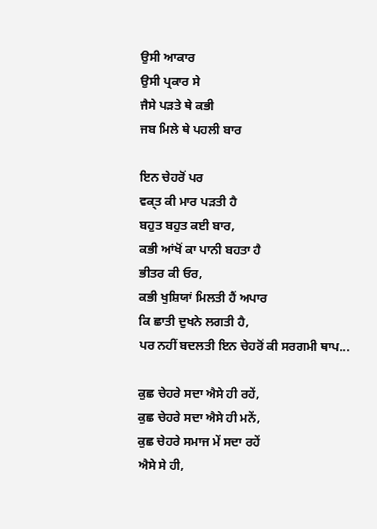ਉਸੀ ਆਕਾਰ
ਉਸੀ ਪ੍ਰਕਾਰ ਸੇ
ਜੈਸੇ ਪਡ਼ਤੇ ਥੇ ਕਭੀ
ਜਬ ਮਿਲੇ ਥੇ ਪਹਲੀ ਬਾਰ

ਇਨ ਚੇਹਰੋਂ ਪਰ
ਵਕ੍ਤ ਕੀ ਮਾਰ ਪਡ਼ਤੀ ਹੈ
ਬਹੁਤ ਬਹੁਤ ਕਈ ਬਾਰ,
ਕਭੀ ਆਂਖੋਂ ਕਾ ਪਾਨੀ ਬਹਤਾ ਹੈ
ਭੀਤਰ ਕੀ ਓਰ,
ਕਭੀ ਖੁਸ਼ਿਯਾਂ ਮਿਲਤੀ ਹੈਂ ਅਪਾਰ
ਕਿ ਛਾਤੀ ਦੁਖਨੇ ਲਗਤੀ ਹੈ,
ਪਰ ਨਹੀਂ ਬਦਲਤੀ ਇਨ ਚੇਹਰੋਂ ਕੀ ਸਰਗਮੀ ਥਾਪ...

ਕੁਛ ਚੇਹਰੇ ਸਦਾ ਐਸੇ ਹੀ ਰਹੇਂ,
ਕੁਛ ਚੇਹਰੇ ਸਦਾ ਐਸੇ ਹੀ ਮਨੇਂ,
ਕੁਛ ਚੇਹਰੇ ਸਮਾਜ ਮੇਂ ਸਦਾ ਰਹੇਂ
ਐਸੇ ਸੇ ਹੀ,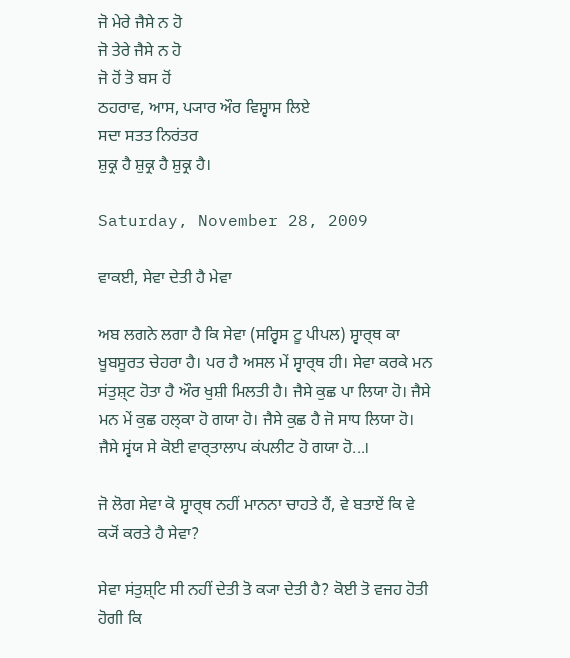ਜੋ ਮੇਰੇ ਜੈਸੇ ਨ ਹੋ
ਜੋ ਤੇਰੇ ਜੈਸੇ ਨ ਹੋ
ਜੋ ਹੋਂ ਤੋ ਬਸ ਹੋਂ
ਠਹਰਾਵ, ਆਸ, ਪ੍ਯਾਰ ਔਰ ਵਿਸ਼੍ਵਾਸ ਲਿਏ
ਸਦਾ ਸਤਤ ਨਿਰਂਤਰ
ਸ਼ੁਕ੍ਰ ਹੈ ਸ਼ੁਕ੍ਰ ਹੈ ਸ਼ੁਕ੍ਰ ਹੈ।

Saturday, November 28, 2009

ਵਾਕਈ, ਸੇਵਾ ਦੇਤੀ ਹੈ ਮੇਵਾ

ਅਬ ਲਗਨੇ ਲਗਾ ਹੈ ਕਿ ਸੇਵਾ (ਸਰ੍ਵਿਸ ਟੂ ਪੀਪਲ) ਸ੍ਵਾਰ੍ਥ ਕਾ ਖੂਬਸੂਰਤ ਚੇਹਰਾ ਹੈ। ਪਰ ਹੈ ਅਸਲ ਮੇਂ ਸ੍ਵਾਰ੍ਥ ਹੀ। ਸੇਵਾ ਕਰਕੇ ਮਨ ਸਂਤੁਸ਼੍ਟ ਹੋਤਾ ਹੈ ਔਰ ਖੁਸ਼ੀ ਮਿਲਤੀ ਹੈ। ਜੈਸੇ ਕੁਛ ਪਾ ਲਿਯਾ ਹੋ। ਜੈਸੇ ਮਨ ਮੇਂ ਕੁਛ ਹਲ੍ਕਾ ਹੋ ਗਯਾ ਹੋ। ਜੈਸੇ ਕੁਛ ਹੈ ਜੋ ਸਾਧ ਲਿਯਾ ਹੋ। ਜੈਸੇ ਸ੍ਵਂਯ ਸੇ ਕੋਈ ਵਾਰ੍ਤਾਲਾਪ ਕਂਪਲੀਟ ਹੋ ਗਯਾ ਹੋ...।

ਜੋ ਲੋਗ ਸੇਵਾ ਕੋ ਸ੍ਵਾਰ੍ਥ ਨਹੀਂ ਮਾਨਨਾ ਚਾਹਤੇ ਹੈਂ, ਵੇ ਬਤਾਏਂ ਕਿ ਵੇ ਕ੍ਯੋਂ ਕਰਤੇ ਹੈ ਸੇਵਾ?

ਸੇਵਾ ਸਂਤੁਸ਼੍ਟਿ ਸੀ ਨਹੀਂ ਦੇਤੀ ਤੋ ਕ੍ਯਾ ਦੇਤੀ ਹੈ? ਕੋਈ ਤੋ ਵਜਹ ਹੋਤੀ ਹੋਗੀ ਕਿ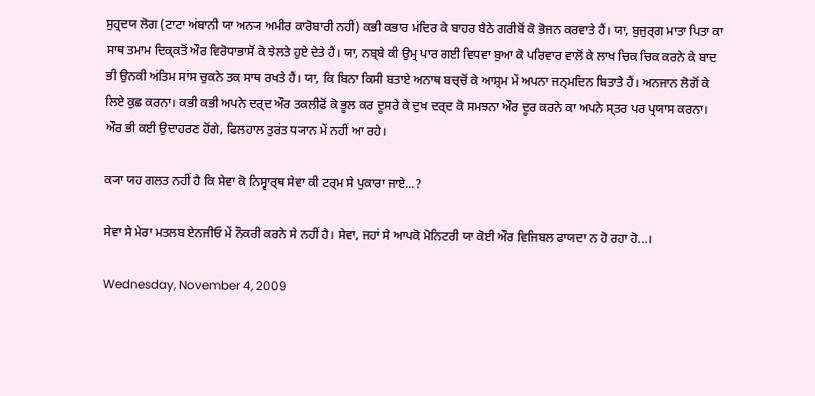ਸੁਹ੍ਰਦਯ ਲੋਗ (ਟਾਟਾ ਅਂਬਾਨੀ ਯਾ ਅਨ੍ਯ ਅਮੀਰ ਕਾਰੋਬਾਰੀ ਨਹੀਂ) ਕਭੀ ਕਭਾਰ ਮਂਦਿਰ ਕੇ ਬਾਹਰ ਬੈਠੇ ਗਰੀਬੋਂ ਕੋ ਭੋਜਨ ਕਰਵਾਤੇ ਹੈਂ। ਯਾ, ਬੁਜੁਰ੍ਗ ਮਾਤਾ ਪਿਤਾ ਕਾ ਸਾਥ ਤਮਾਮ ਦਿਕ੍ਕਤੋਂ ਔਰ ਵਿਰੋਧਾਭਾਸੋਂ ਕੋ ਝੇਲਤੇ ਹੁਏ ਦੇਤੇ ਹੈਂ। ਯਾ, ਨਬ੍ਬੇ ਕੀ ਉਮ੍ਰ ਪਾਰ ਗਈ ਵਿਧਵਾ ਬੁਆ ਕੋ ਪਰਿਵਾਰ ਵਾਲੋਂ ਕੇ ਲਾਖ ਚਿਕ ਚਿਕ ਕਰਨੇ ਕੇ ਬਾਦ ਭੀ ਉਨਕੀ ਅਂਤਿਮ ਸਾਂਸ ਚੁਕਨੇ ਤਕ ਸਾਥ ਰਖਤੇ ਹੈਂ। ਯਾ, ਕਿ ਬਿਨਾ ਕਿਸੀ ਬਤਾਏ ਅਨਾਥ ਬਚ੍ਚੋਂ ਕੇ ਆਸ਼੍ਰਮ ਮੇਂ ਅਪਨਾ ਜਨ੍ਮਦਿਨ ਬਿਤਾਤੇ ਹੈਂ। ਅਨਜਾਨ ਲੋਗੋਂ ਕੇ ਲਿਏ ਕੁਛ ਕਰਨਾ। ਕਭੀ ਕਭੀ ਅਪਨੇ ਦਰ੍ਦ ਔਰ ਤਕਲੀਫੋਂ ਕੋ ਭੂਲ ਕਰ ਦੂਸਰੇ ਕੇ ਦੁਖ ਦਰ੍ਦ ਕੋ ਸਮਝਨਾ ਔਰ ਦੂਰ ਕਰਨੇ ਕਾ ਅਪਨੇ ਸ੍ਤਰ ਪਰ ਪ੍ਰਯਾਸ ਕਰਨਾ। ਔਰ ਭੀ ਕਈ ਉਦਾਹਰਣ ਹੋਂਗੇ, ਫਿਲਹਾਲ ਤੁਰਂਤ ਧ੍ਯਾਨ ਮੇਂ ਨਹੀਂ ਆ ਰਹੇ।

ਕ੍ਯਾ ਯਹ ਗਲਤ ਨਹੀਂ ਹੈ ਕਿ ਸੇਵਾ ਕੋ ਨਿਸ੍ਵਾਰ੍ਥ ਸੇਵਾ ਕੀ ਟਰ੍ਮ ਸੇ ਪੁਕਾਰਾ ਜਾਏ...?

ਸੇਵਾ ਸੇ ਮੇਰਾ ਮਤਲਬ ਏਨਜੀਓ ਮੇਂ ਨੌਕਰੀ ਕਰਨੇ ਸੇ ਨਹੀਂ ਹੈ। ਸੇਵਾ, ਜਹਾਂ ਸੇ ਆਪਕੋ ਮੋਨਿਟਰੀ ਯਾ ਕੋਈ ਔਰ ਵਿਜਿਬਲ ਫਾਯਦਾ ਨ ਹੋ ਰਹਾ ਹੋ...।

Wednesday, November 4, 2009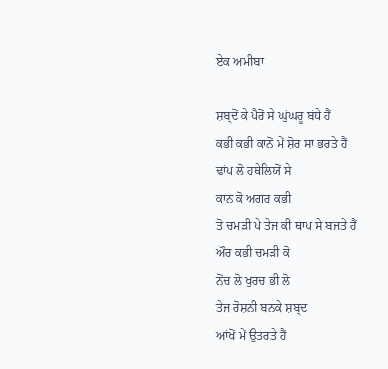ਏਕ ਅਮੀਬਾ

ਸ਼ਬ੍ਦੋਂ ਕੇ ਪੈਰੋਂ ਸੇ ਘੁਂਘਰੂ ਬਂਧੇ ਹੈਂ
ਕਭੀ ਕਭੀ ਕਾਨੋਂ ਮੇਂ ਸ਼ੋਰ ਸਾ ਭਰਤੇ ਹੈਂ
ਢਾਂਪ ਲੋ ਹਥੇਲਿਯੋਂ ਸੇ
ਕਾਨ ਕੋ ਅਗਰ ਕਭੀ
ਤੋ ਚਮਡ਼ੀ ਪੇ ਤੇਜ ਕੀ ਥਾਪ ਸੇ ਬਜਤੇ ਹੈਂ
ਔਰ ਕਭੀ ਚਮਡ਼ੀ ਕੋ
ਨੋਂਚ ਲੋ ਖੁਰਚ ਭੀ ਲੋ
ਤੇਜ ਰੋਸ਼ਨੀ ਬਨਕੇ ਸ਼ਬ੍ਦ
ਆਂਖੋਂ ਮੇਂ ਉਤਰਤੇ ਹੈਂ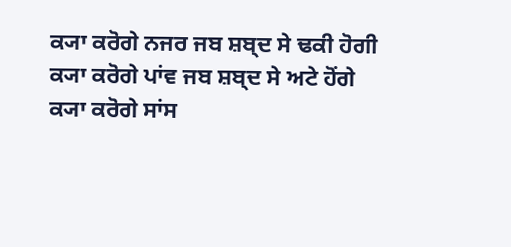ਕ੍ਯਾ ਕਰੋਗੇ ਨਜਰ ਜਬ ਸ਼ਬ੍ਦ ਸੇ ਢਕੀ ਹੋਗੀ
ਕ੍ਯਾ ਕਰੋਗੇ ਪਾਂਵ ਜਬ ਸ਼ਬ੍ਦ ਸੇ ਅਟੇ ਹੋਂਗੇ
ਕ੍ਯਾ ਕਰੋਗੇ ਸਾਂਸ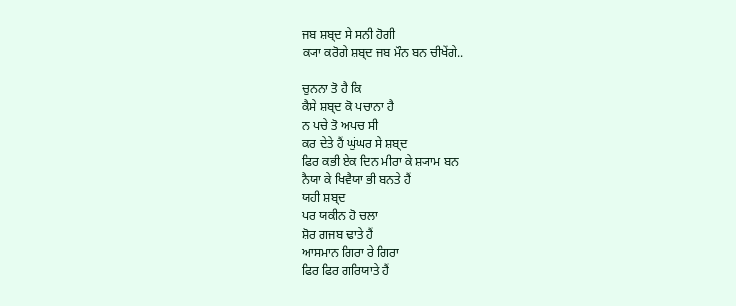ਜਬ ਸ਼ਬ੍ਦ ਸੇ ਸਨੀ ਹੋਗੀ
ਕ੍ਯਾ ਕਰੋਗੇ ਸ਼ਬ੍ਦ ਜਬ ਮੌਨ ਬਨ ਚੀਖੇਂਗੇ..

ਚੁਨਨਾ ਤੋ ਹੈ ਕਿ
ਕੈਸੇ ਸ਼ਬ੍ਦ ਕੋ ਪਚਾਨਾ ਹੈ
ਨ ਪਚੇ ਤੋ ਅਪਚ ਸੀ
ਕਰ ਦੇਤੇ ਹੈਂ ਘੁਂਘਰ ਸੇ ਸ਼ਬ੍ਦ
ਫਿਰ ਕਭੀ ਏਕ ਦਿਨ ਮੀਰਾ ਕੇ ਸ਼੍ਯਾਮ ਬਨ
ਨੈਯਾ ਕੇ ਖਿਵੈਯਾ ਭੀ ਬਨਤੇ ਹੈਂ
ਯਹੀ ਸ਼ਬ੍ਦ
ਪਰ ਯਕੀਨ ਹੋ ਚਲਾ
ਸ਼ੋਰ ਗਜਬ ਢਾਤੇ ਹੈਂ
ਆਸਮਾਨ ਗਿਰਾ ਰੇ ਗਿਰਾ
ਫਿਰ ਫਿਰ ਗਰਿਯਾਤੇ ਹੈਂ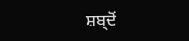ਸ਼ਬ੍ਦੋਂ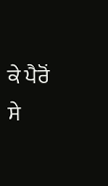ਕੇ ਪੈਰੋਂ ਸੇ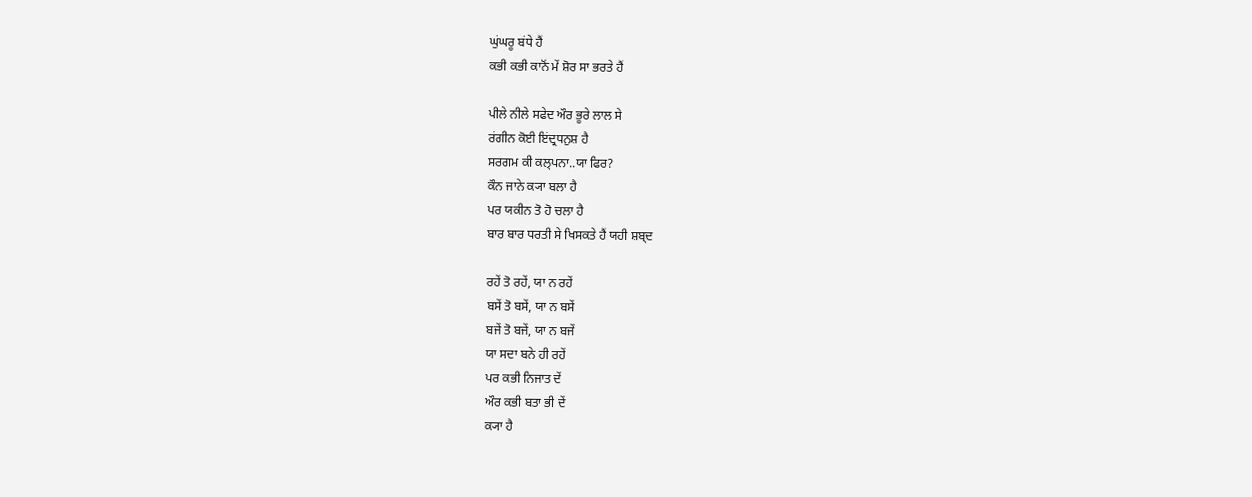ਘੁਂਘਰੂ ਬਂਧੇ ਹੈਂ
ਕਭੀ ਕਭੀ ਕਾਨੋਂ ਮੇਂ ਸ਼ੋਰ ਸਾ ਭਰਤੇ ਹੈਂ

ਪੀਲੇ ਨੀਲੇ ਸਫੇਦ ਔਰ ਭੂਰੇ ਲਾਲ ਸੇ
ਰਂਗੀਨ ਕੋਈ ਇਂਦ੍ਰਧਨੁਸ਼ ਹੈ
ਸਰਗਮ ਕੀ ਕਲ੍ਪਨਾ..ਯਾ ਫਿਰ?
ਕੌਨ ਜਾਨੇ ਕ੍ਯਾ ਬਲਾ ਹੈ
ਪਰ ਯਕੀਨ ਤੋ ਹੋ ਚਲਾ ਹੈ
ਬਾਰ ਬਾਰ ਧਰਤੀ ਸੇ ਖਿਸਕਤੇ ਹੈਂ ਯਹੀ ਸ਼ਬ੍ਦ

ਰਹੇਂ ਤੋ ਰਹੇਂ, ਯਾ ਨ ਰਹੇਂ
ਬਸੇਂ ਤੋ ਬਸੇਂ, ਯਾ ਨ ਬਸੇਂ
ਬਜੇਂ ਤੋ ਬਜੇਂ, ਯਾ ਨ ਬਜੇਂ
ਯਾ ਸਦਾ ਬਨੇ ਹੀ ਰਹੇਂ
ਪਰ ਕਭੀ ਨਿਜਾਤ ਦੇਂ
ਔਰ ਕਭੀ ਬਤਾ ਭੀ ਦੇਂ
ਕ੍ਯਾ ਹੈ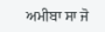ਅਮੀਬਾ ਸਾ ਜੋ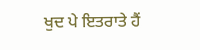ਖੁਦ ਪੇ ਇਤਰਾਤੇ ਹੈਂ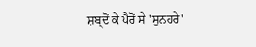ਸ਼ਬ੍ਦੋਂ ਕੇ ਪੈਰੋਂ ਸੇ 'ਸੁਨਹਰੇ'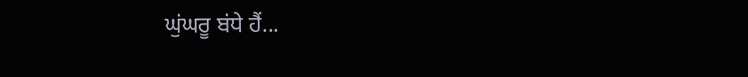ਘੁਂਘਰੂ ਬਂਧੇ ਹੈਂ...